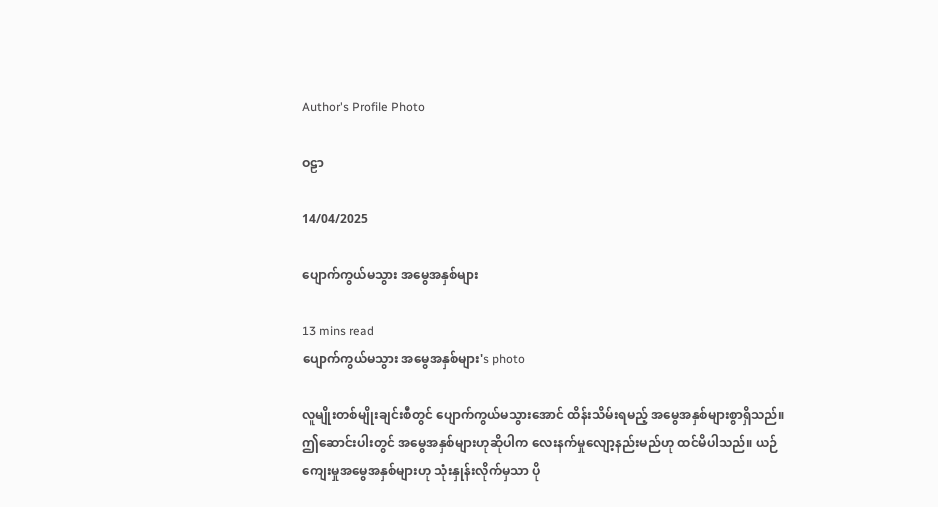Author's Profile Photo

ဝဠာ

14/04/2025

ပျောက်ကွယ်မသွား အမွေအနှစ်များ

13 mins read
ပျောက်ကွယ်မသွား အမွေအနှစ်များ's photo

လူမျိုးတစ်မျိုးချင်းစီတွင် ပျောက်ကွယ်မသွားအောင် ထိန်းသိမ်းရမည့် အမွေအနှစ်များစွာရှိသည်။ဤဆောင်းပါးတွင် အမွေအနှစ်များဟုဆိုပါက လေးနက်မှုလျော့နည်းမည်ဟု ထင်မိပါသည်။ ယဉ်ကျေးမှုအမွေအနှစ်များဟု သုံးနှုန်းလိုက်မှသာ ပို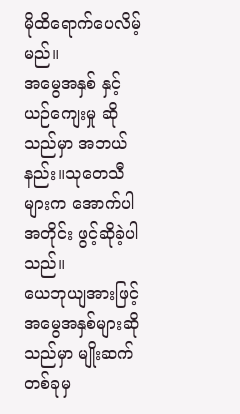မိုထိရောက်ပေလိမ့်မည်။
အမွေအနှစ် နှင့် ယဉ်ကျေးမှု ဆိုသည်မှာ အဘယ်နည်း။သုတေသီများက အောက်ပါအတိုင်း ဖွင့်ဆိုခဲ့ပါသည်။
ယေဘုယျအားဖြင့် အမွေအနှစ်များဆိုသည်မှာ မျိုးဆက်တစ်ခုမှ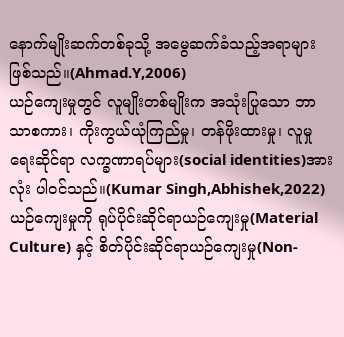နောက်မျိုးဆက်တစ်ခုသို့ အမွေဆက်ခံသည့်အရာများဖြစ်သည်။(Ahmad.Y,2006)
ယဉ်ကျေးမှုတွင် လူမျိုးတစ်မျိုးက အသုံးပြုသော ဘာသာစကား၊ ကိုးကွယ်ယုံကြည်မှု၊ တန်ဖိုးထားမှု၊ လူမှုရေးဆိုင်ရာ လက္ခဏာရပ်များ(social identities)အားလုံး ပါဝင်သည်။(Kumar Singh,Abhishek,2022)
ယဉ်ကျေးမှုကို ရုပ်ပိုင်းဆိုင်ရာယဉ်ကျေးမှု(Material Culture) နှင့် စိတ်ပိုင်းဆိုင်ရာယဉ်ကျေးမှု(Non-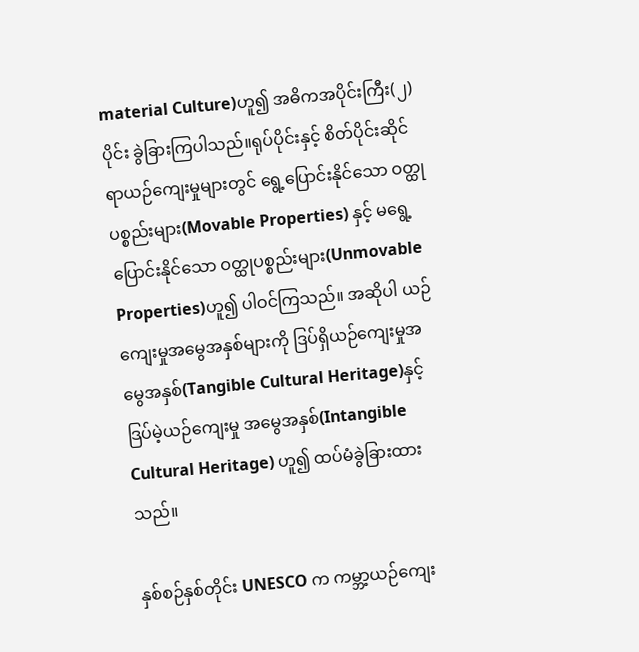material Culture)ဟူ၍ အဓိကအပိုင်းကြီး(၂)ပိုင်း ခွဲခြားကြပါသည်။ရုပ်ပိုင်းနှင့် စိတ်ပိုင်းဆိုင်ရာယဉ်ကျေးမှုများတွင် ရွေ့ပြောင်းနိုင်သော ဝတ္ထုပစ္စည်းများ(Movable Properties) နှင့် မရွေ့ပြောင်းနိုင်သော ဝတ္ထုပစ္စည်းများ(Unmovable Properties)ဟူ၍ ပါဝင်ကြသည်။ အဆိုပါ ယဉ်ကျေးမှုအမွေအနှစ်များကို ဒြပ်ရှိယဉ်ကျေးမှုအမွေအနှစ်(Tangible Cultural Heritage)နှင့် ဒြပ်မဲ့ယဉ်ကျေးမှု အမွေအနှစ်(Intangible Cultural Heritage) ဟူ၍ ထပ်မံခွဲခြားထားသည်။

နှစ်စဉ်နှစ်တိုင်း UNESCO က ကမ္ဘာ့ယဉ်ကျေး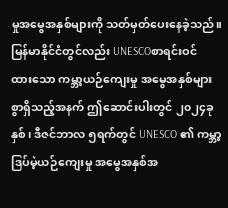မှုအမွေအနှစ်များကို သတ်မှတ်ပေးနေခဲ့သည်။မြန်မာနိုင်ငံတွင်လည်း UNESCOစာရင်းဝင်ထား‌သော ကမ္ဘာ့ယဉ်ကျေးမှု အမွေအနှစ်များစွာရှိသည့်အနက် ဤဆောင်းပါးတွင် ၂၀၂၄ခုနှစ်၊ ဒီဇင်ဘာလ ၅ရက်တွင် UNESCO ၏ ကမ္ဘာ့ဒြပ်မဲ့ယဉ်ကျေးမှု အမွေအနှစ်အ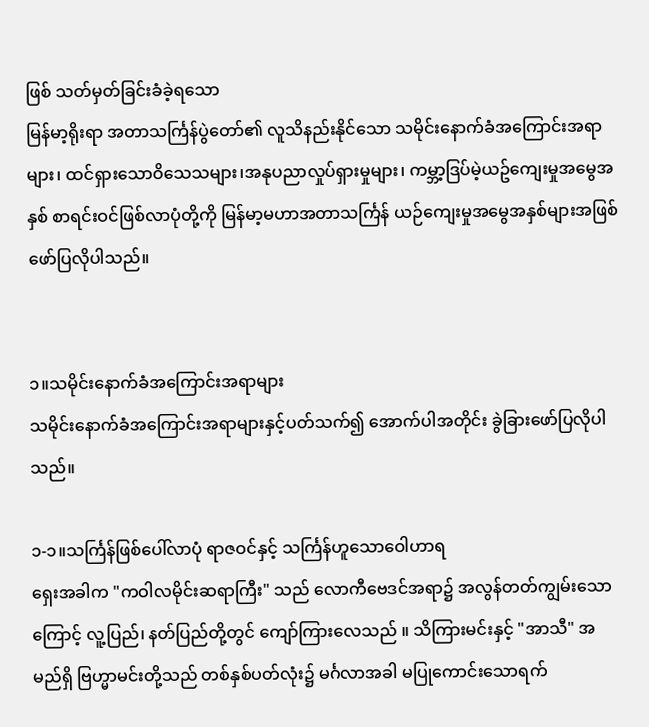ဖြစ် သတ်မှတ်ခြင်းခံခဲ့ရသော
မြန်မာ့ရိုးရာ အတာသင်္ကြန်ပွဲတော်၏ လူသိနည်းနိုင်သော သမိုင်းနောက်ခံအကြောင်းအရာများ၊ ထင်ရှားသောဝိသေသများ၊အနုပညာလှုပ်ရှားမှုများ၊ ကမ္ဘာ့ဒြပ်မဲ့ယဥ်‌ကျေးမှုအမွေအနှစ် စာရင်းဝင်ဖြစ်လာပုံတို့ကို မြန်မာ့မဟာအတာသင်္ကြန် ယဉ်ကျေးမှုအမွေအနှစ်များအဖြစ် ဖော်ပြလိုပါသည်။


၁။သမိုင်းနောက်ခံအကြောင်းအရာများ
သမိုင်းနောက်ခံအကြောင်းအရာများနှင့်ပတ်သက်၍ အောက်ပါအတိုင်း ခွဲခြားဖော်ပြလိုပါသည်။

၁-၁။သင်္ကြန်ဖြစ်ပေါ်လာပုံ ရာဇဝင်နှင့် သင်္ကြန်ဟူသောဝေါဟာရ
ရှေးအခါက "ကဝါလမိုင်းဆရာကြီး" သည် လောကီဗေဒင်အရာ၌ အလွန်တတ်ကျွမ်းသောကြောင့် လူ့ပြည်၊ နတ်ပြည်တို့တွင် ကျော်ကြားလေသည် ။ သိကြားမင်းနှင့် "အာသီ" အမည်ရှိ ဗြဟ္မာမင်းတို့သည် တစ်နှစ်ပတ်လုံး၌ မင်္ဂလာအခါ မပြုကောင်းသောရက်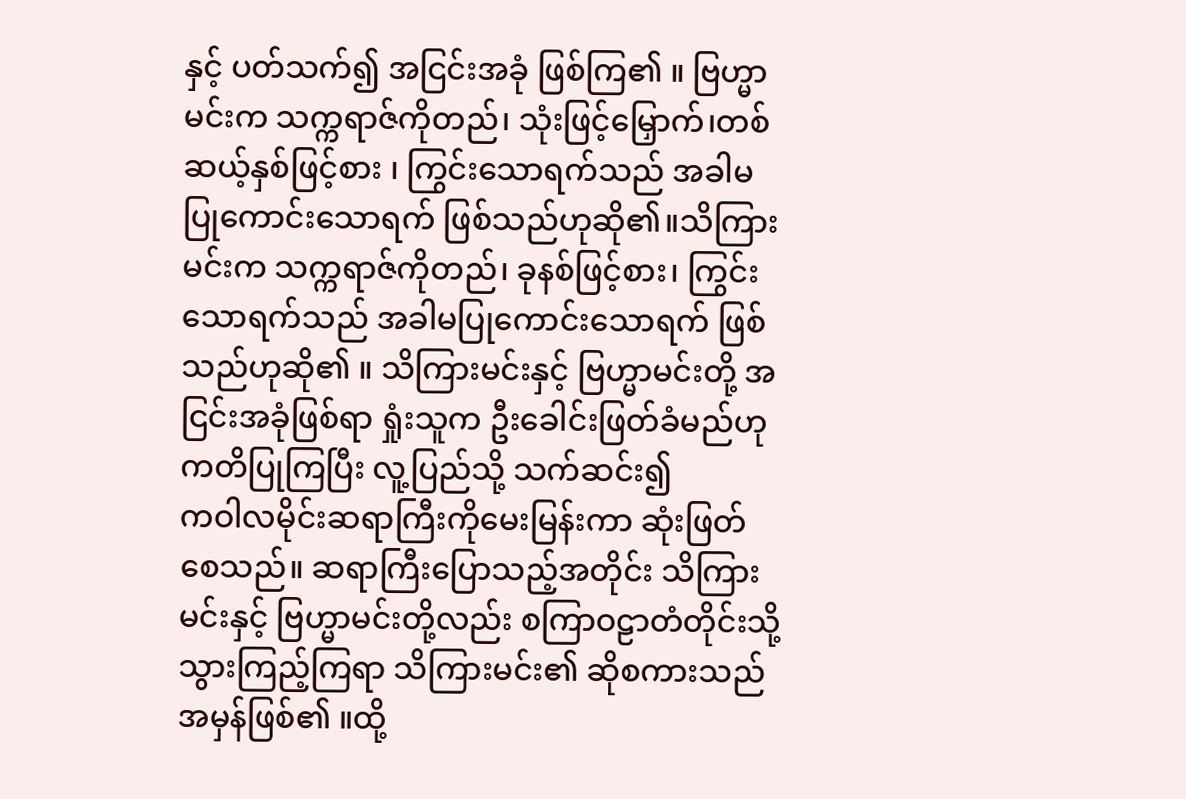နှင့် ပတ်သက်၍ အငြင်းအခုံ ဖြစ်ကြ၏ ။ ဗြဟ္မာမင်းက သက္ကရာဇ်ကိုတည်၊ သုံးဖြင့်မြှောက်၊တစ်ဆယ့်နှစ်ဖြင့်စား ၊ ကြွင်းသောရက်သည် အခါမပြုကောင်းသောရက် ဖြစ်သည်ဟုဆို၏။သိကြားမင်းက သက္ကရာဇ်ကိုတည်၊ ခုနစ်ဖြင့်စား၊ ကြွင်းသောရက်သည် အခါမပြုကောင်းသောရက် ဖြစ်သည်ဟုဆို၏ ။ သိကြားမင်းနှင့် ဗြဟ္မာမင်းတို့ အငြင်းအခုံဖြစ်ရာ ရှုံးသူက ဦးခေါင်းဖြတ်ခံမည်ဟု ကတိပြုကြပြီး လူ့ပြည်သို့ သက်ဆင်း၍
ကဝါလမိုင်းဆရာကြီးကိုမေးမြန်းကာ ဆုံးဖြတ်စေသည်။ ဆရာကြီးပြောသည့်အတိုင်း သိကြားမင်းနှင့် ဗြဟ္မာမင်းတို့လည်း စကြာဝဠာတံတိုင်းသို့ သွားကြည့်ကြရာ သိကြားမင်း၏ ဆိုစကားသည် အမှန်ဖြစ်၏ ။ထို့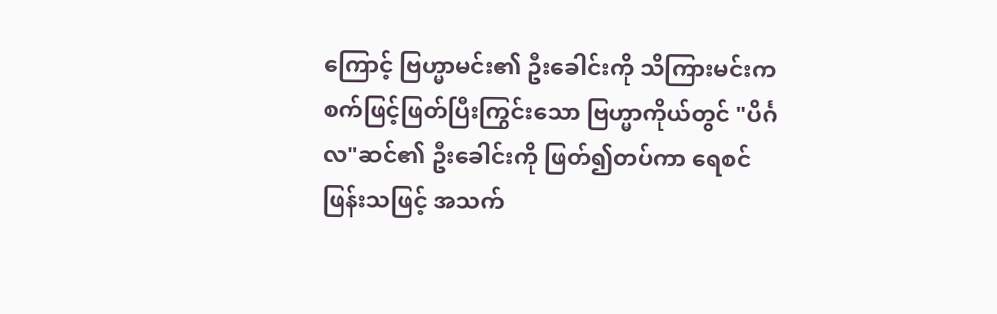ကြောင့် ဗြဟ္မာမင်း၏ ဦးခေါင်းကို သိကြားမင်းက စက်ဖြင့်ဖြတ်ပြီးကြွင်းသော ဗြဟ္မာကိုယ်တွင် "ပိင်္ဂလ"ဆင်၏ ဦးခေါင်းကို ဖြတ်၍တပ်ကာ ရေစင်ဖြန်းသဖြင့် အသက်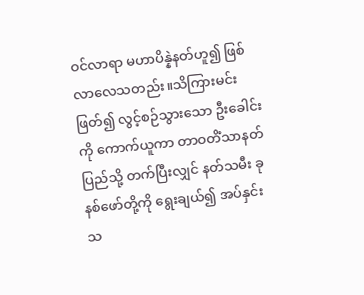ဝင်လာရာ မဟာပိန္နဲနတ်ဟူ၍ ဖြစ်လာလေသတည်း။သိကြားမင်းဖြတ်၍ လွင့်စဉ်သွားသော ဦးခေါင်းကို ကောက်ယူကာ တာဝတိံသာနတ်ပြည်သို့ တက်ပြီးလျှင် နတ်သမီး ခုနစ်ဖော်တို့ကို ရွေးချယ်၍ အပ်နှင်းသ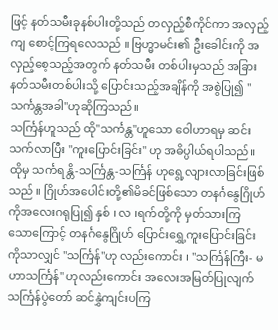ဖြင့် နတ်သမီးခုနစ်ပါးတို့သည် တလှည့်စီကိုင်ကာ အလှည့်ကျ စောင့်ကြရလေသည် ။ ဗြဟ္မာမင်း၏ ဦးခေါင်းကို အလှည့်စေ့သည့်အတွက် နတ်သမီး တစ်ပါးမှသည် အခြားနတ်သမီးတစ်ပါးသို့ ပြောင်းသည့်အချိန်ကို အစွဲပြု၍ "သင်္ကန္တအခါ"ဟုဆိုကြသည်။
သင်္ကြန်ဟူသည် ထို"သင်္ကန္တ"ဟူသော ဝေါဟာရမှ ဆင်းသက်လာပြီး "ကူးပြောင်းခြင်း" ဟု အဓိပ္ပါယ်ရပါသည်။ ထိုမှ သင်္ကရန္တိ-သင်္ကြန္တ-သင်္ကြန် ဟုရွေ့လျားလာခြင်းဖြစ်သည် ။ ဂြိုဟ်အပေါင်းတို့၏မိခင်ဖြစ်သော တနင်္ဂနွေဂြိုဟ်ကိုအလေးဂရုပြု၍ နှစ် ၊ လ ၊ရက်တို့ကို မှတ်သားကြ သောကြောင့် တနင်္ဂနွေဂြိုဟ် ပြောင်းရွှေ့ကူးပြောင်းခြင်းကိုသာလျှင် "သင်္ကြန်"ဟု လည်းကောင်း ၊ "သင်္ကြန်ကြီး- မဟာသင်္ကြန်" ဟုလည်းကောင်း အလေးအမြတ်ပြုလျက် သင်္ကြန်ပွဲတော် ဆင်နွှဲကျင်းပကြ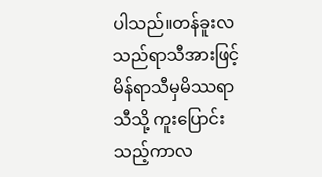ပါသည်။တန်ခူးလသည်ရာသီအားဖြင့် မိန်ရာသီမှမိဿရာသီသို့ ကူးပြောင်းသည့်ကာလ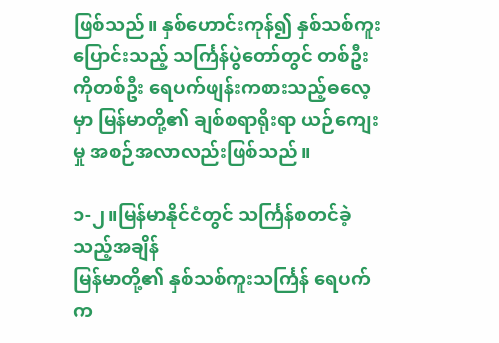ဖြစ်သည်။ နှစ်ဟောင်းကုန်၍ နှစ်သစ်ကူးပြောင်းသည့် သင်္ကြန်ပွဲတော်တွင် တစ်ဦးကိုတစ်ဦး ရေပက်ဖျန်းကစားသည့်ဓလေ့မှာ မြန်မာတို့၏ ချစ်စရာရိုးရာ ယဉ်ကျေးမှု အစဉ်အလာလည်းဖြစ်သည်။

၁-၂။မြန်မာနိုင်ငံတွင် သင်္ကြန်စတင်ခဲ့သည့်အချိန်
မြန်မာတို့၏ နှစ်သစ်ကူးသင်္ကြန် ရေပက်က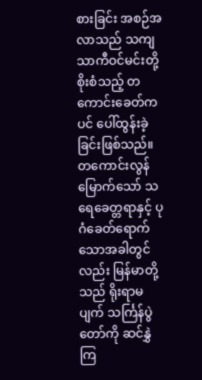စားခြင်း အစဉ်အလာသည် သကျသာကီဝင်မင်းတို့ စိုးစံသည့် တကောင်းခေတ်ကပင် ပေါ်ထွန်းခဲ့ခြင်းဖြစ်သည်။ တကောင်းလွန်မြောက်သော် သရေခေတ္တရာနှင့် ပုဂံခေတ်ရောက်သောအခါတွင်လည်း မြန်မာတို့သည် ရိုးရာမပျက် သင်္ကြန်ပွဲတော်ကို ဆင်နွှဲကြ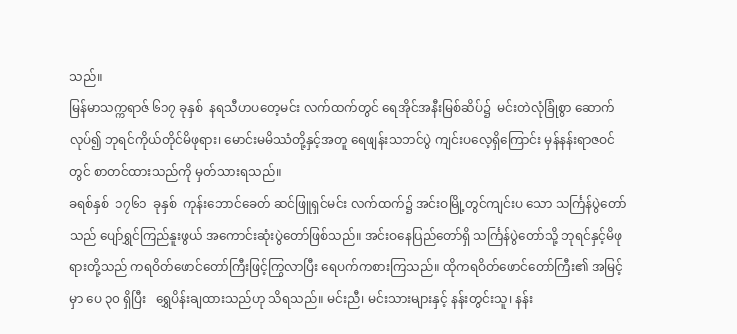သည်။
မြန်မာသက္ကရာဇ် ၆၁၇ ခုနှစ်  နရသီဟပတေ့မင်း လက်ထက်တွင် ရေအိုင်အနီးမြစ်ဆိပ်၌  မင်းတဲလုံခြုံစွာ ဆောက်လုပ်၍ ဘုရင်ကိုယ်တိုင်မိဖုရား၊ မောင်းမမိဿံတို့နှင့်အတူ ရေဖျန်းသဘင်ပွဲ ကျင်းပလေ့ရှိကြောင်း မှန်နန်းရာဇဝင်တွင် စာတင်ထားသည်ကို မှတ်သားရသည်။
ခရစ်နှစ်  ၁၇၆၁  ခုနှစ်  ကုန်းဘောင်ခေတ် ဆင်ဖြူရှင်မင်း လက်ထက်၌ အင်းဝမြို့တွင်ကျင်းပ သော သင်္ကြန်ပွဲတော်သည် ပျော်ရွှင်ကြည်နူးဖွယ် အကောင်းဆုံးပွဲတော်ဖြစ်သည်။ အင်းဝနေပြည်တော်ရှိ သင်္ကြန်ပွဲတော်သို့ ဘုရင်နှင့်မိဖုရားတို့သည် ကရဝိတ်ဖောင်တော်ကြီးဖြင့်ကြွလာပြီး ရေပက်ကစားကြသည်။ ထိုကရဝိတ်ဖောင်တော်ကြီး၏ အမြင့်မှာ ပေ ၃၀ ရှိပြီး   ရွှေပိန်းချထားသည်ဟု သိရသည်။ မင်းညီ၊ မင်းသားများနှင့် နန်းတွင်းသူ၊ နန်း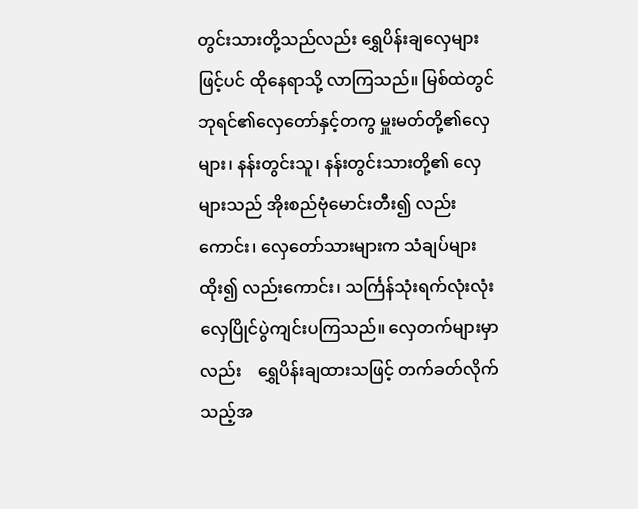တွင်းသားတို့သည်လည်း ရွှေပိန်းချလှေများဖြင့်ပင် ထိုနေရာသို့ လာကြသည်။ မြစ်ထဲတွင် ဘုရင်၏လှေတော်နှင့်တကွ မှူးမတ်တို့၏လှေများ၊ နန်းတွင်းသူ၊ နန်းတွင်းသားတို့၏ လှေများသည် အိုးစည်ဗုံမောင်းတီး၍ လည်းကောင်း၊ လှေတော်သားများက သံချပ်များထိုး၍ လည်းကောင်း၊ သင်္ကြန်သုံးရက်လုံးလုံး လှေပြိုင်ပွဲကျင်းပကြသည်။ လှေတက်များမှာလည်း    ရွှေပိန်းချထားသဖြင့် တက်ခတ်လိုက်သည့်အ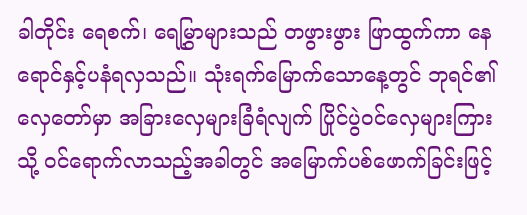ခါတိုင်း ရေစက်၊ ရေမြွှာများသည် တဖွားဖွား ဖြာထွက်ကာ နေရောင်နှင့်ပနံရလှသည်။ သုံးရက်မြောက်သောနေ့တွင် ဘုရင်၏လှေတော်မှာ အခြားလှေများခြံရံလျက် ပြိုင်ပွဲဝင်လှေများကြားသို့ ဝင်ရောက်လာသည့်အခါတွင် အမြောက်ပစ်ဖောက်ခြင်းဖြင့်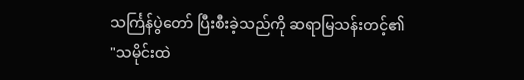သင်္ကြန်ပွဲတော် ပြီးစီးခဲ့သည်ကို ဆရာမြသန်းတင့်၏ "သမိုင်းထဲ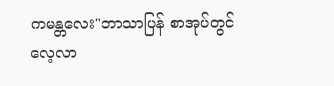ကမန္တလေး"ဘာသာပြန် စာအုပ်တွင် လေ့လာ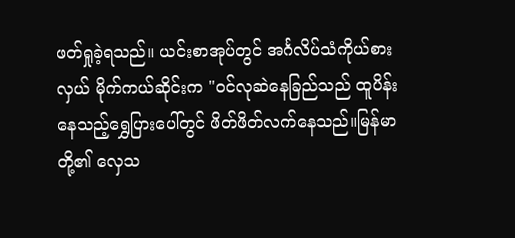ဖတ်ရှုခဲ့ရသည်။ ယင်းစာအုပ်တွင် အင်္ဂလိပ်သံကိုယ်စားလှယ် မိုက်ကယ်ဆိုင်းက "ဝင်လုဆဲနေခြည်သည် ထူပိန်းနေသည့်ရွှေပြားပေါ်တွင် ဖိတ်ဖိတ်လက်နေသည်။မြန်မာတို့၏ လှေသ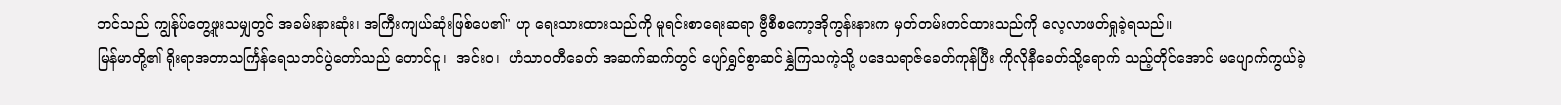ဘင်သည် ကျွန်ုပ်တွေ့ဖူးသမျှတွင် အခမ်းနားဆုံး၊ အကြီးကျယ်ဆုံးဖြစ်ပေ၏" ဟု ရေးသားထားသည်ကို မူရင်းစာရေးဆရာ ဗွီစီစကော့အိုကွန်းနားက မှတ်တမ်းတင်ထားသည်ကို လေ့လာဖတ်ရှုခဲ့ရသည်။
မြန်မာတို့၏ ရိုးရာအတာသင်္ကြန်ရေသဘင်ပွဲတော်သည် တောင်ငူ၊  အင်းဝ၊  ဟံသာဝတီခေတ် အဆက်ဆက်တွင် ပျော်ရွှင်စွာဆင်နွှဲကြသကဲ့သို့ ပဒေသရာဇ်ခေတ်ကုန်ပြီး ကိုလိုနီခေတ်သို့ရောက် သည့်တိုင်အောင် မပျောက်ကွယ်ခဲ့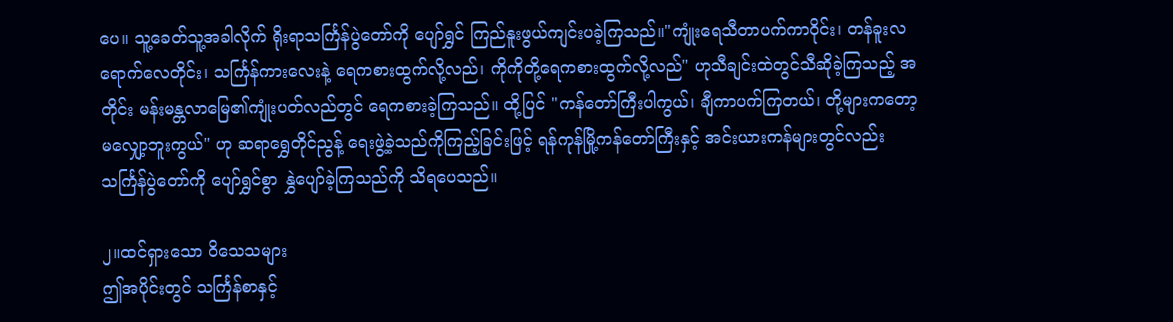ပေ။ သူ့ခေတ်သူ့အခါလိုက် ရိုးရာသင်္ကြန်ပွဲတော်ကို ပျော်ရွှင် ကြည်နူးဖွယ်ကျင်းပခဲ့ကြသည်။"ကျုံးရေသီတာပက်ကာဝိုင်း၊ တန်ခူးလရောက်လေတိုင်း၊ သင်္ကြန်ကားလေးနဲ့ ရေကစားထွက်လို့လည်၊ ကိုကိုတို့ရေကစားထွက်လို့လည်" ဟုသီချင်းထဲတွင်သီဆိုခဲ့ကြသည့် အတိုင်း မန်းမန္တလာမြေ၏ကျုံးပတ်လည်တွင် ရေကစားခဲ့ကြသည်။ ထို့ပြင် "ကန်တော်ကြီးပါကွယ်၊ ချီကာပက်ကြတယ်၊ တို့များကတော့ မလျှော့ဘူးကွယ်" ဟု ဆရာရွှေတိုင်ညွန့် ရေးဖွဲ့ခဲ့သည်ကိုကြည့်ခြင်းဖြင့် ရန်ကုန်မြို့ကန်တော်ကြီးနှင့် အင်းယားကန်များတွင်လည်း သင်္ကြန်ပွဲတော်ကို ပျော်ရွှင်စွာ နွှဲပျော်ခဲ့ကြသည်ကို သိရပေသည်။

၂။ထင်ရှားသော ဝိသေသများ
ဤအပိုင်းတွင် သင်္ကြန်စာနှင့်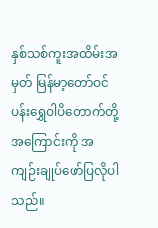နှစ်သစ်ကူးအထိမ်းအမှတ် မြန်မာ့တော်ဝင်ပန်းရွှေဝါပိတောက်တို့အကြောင်းကို အကျဉ်းချုပ်ဖော်ပြလိုပါသည်။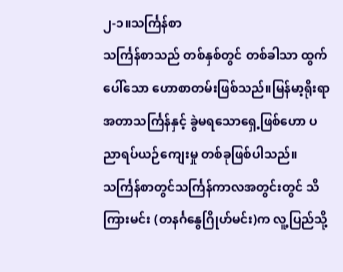၂-၁။သင်္ကြန်စာ
သင်္ကြန်စာသည် တစ်နှစ်တွင် တစ်ခါသာ ထွက်ပေါ်သော ဟောစာတမ်းဖြစ်သည်။မြန်မာ့ရိုးရာ အတာသင်္ကြန်နှင့် ခွဲမရသောရှေ့ဖြစ်ဟော ပညာရပ်ယဉ်ကျေးမှု တစ်ခုဖြစ်ပါသည်။သင်္ကြန်စာတွင်သင်္ကြန်ကာလအတွင်းတွင် သိကြားမင်း (တနင်္ဂနွေဂြိုဟ်မင်း)က လူ့ပြည်သို့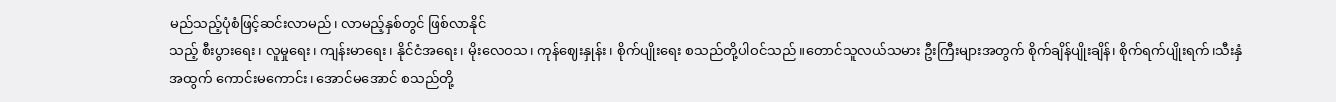မည်သည့်ပုံစံဖြင့်ဆင်းလာမည်၊ လာမည့်နှစ်တွင် ဖြစ်လာနိုင်
သည့် စီးပွားရေး၊ လူမှုရေး၊ ကျန်းမာရေး၊ နိုင်ငံအရေး၊ မိုးလေဝသ၊ ကုန်ဈေးနှုန်း၊ စိုက်ပျိုးရေး စ‌သည်တို့ပါဝင်သည်။တောင်သူလယ်သမား ဦးကြီးများအတွက် စိုက်ချိန်ပျိုးချိန်၊ စိုက်ရက်ပျိုးရက်၊သီးနှံအထွက် ကောင်းမကောင်း၊ အောင်မအောင် စသည်တို့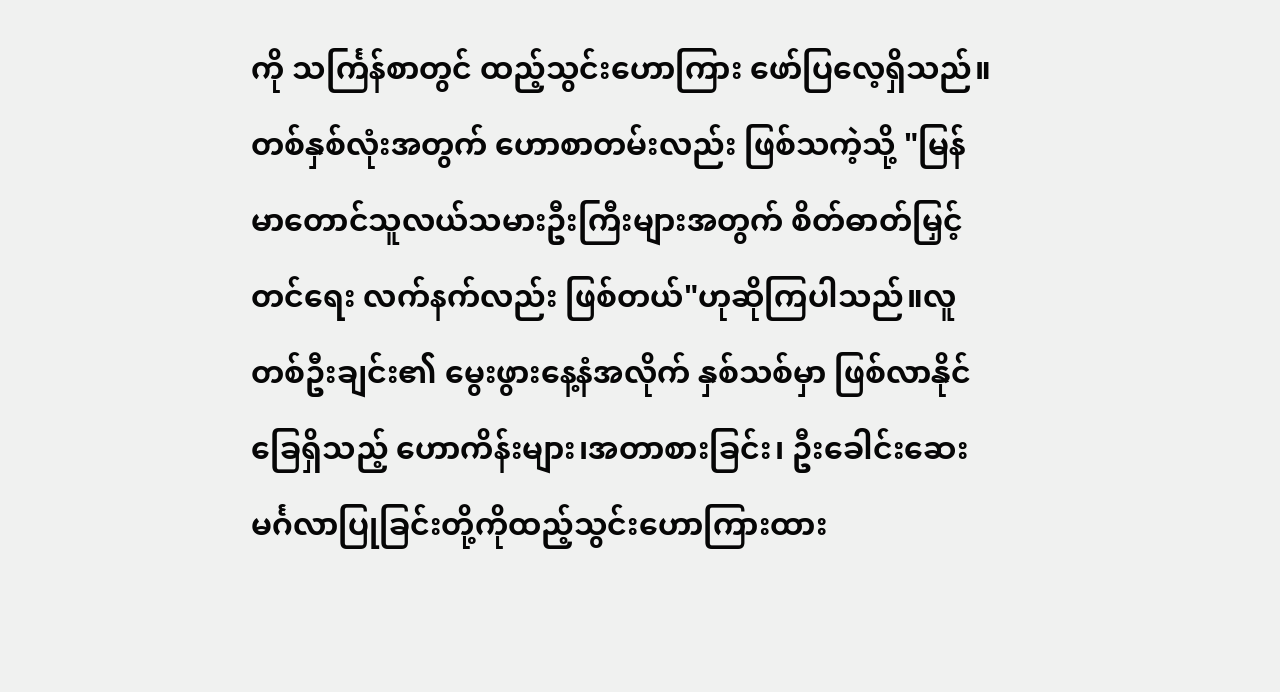ကို သင်္ကြန်စာတွင် ထည့်သွင်းဟောကြား ဖော်ပြလေ့ရှိသည်။တစ်နှစ်လုံးအတွက် ဟောစာတမ်းလည်း ဖြစ်သကဲ့သို့ "မြန်မာတောင်သူလယ်သမားဦးကြီးများအတွက် စိတ်ဓာတ်မြှင့်တင်ရေး လက်နက်လည်း ဖြစ်တယ်"ဟုဆိုကြပါသည်။လူတစ်ဦးချင်း၏ မွေးဖွားနေ့နံအလိုက် နှစ်သစ်မှာ ဖြစ်လာနိုင်ခြေရှိသည့် ဟောကိန်းများ၊အတာစားခြင်း၊ ဦးခေါင်းဆေး မင်္ဂလာပြုခြင်းတို့ကိုထည့်သွင်းဟောကြားထား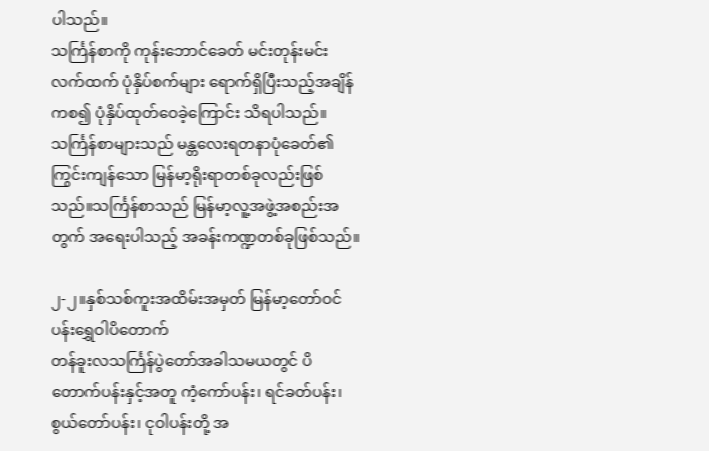ပါသည်။
သင်္ကြန်စာကို ကုန်းဘောင်ခေတ် မင်းတုန်းမင်း လက်ထက် ပုံနှိပ်စက်များ ရောက်ရှိပြီးသည့်အချိန်ကစ၍ ပုံနှိပ်ထုတ်ဝေခဲ့ကြောင်း သိရပါသည်။ သင်္ကြန်စာများသည် မန္တလေးရတနာပုံခေတ်၏ ကြွင်းကျန်သော မြန်မာ့ရိုးရာတစ်ခုလည်းဖြစ်သည်။သင်္ကြန်စာသည် မြန်မာ့လူ့အဖွဲ့အစည်းအတွက် အရေးပါသည့် အခန်းကဏ္ဍတစ်ခုဖြစ်သည်။

၂-၂။နှစ်သစ်ကူးအထိမ်းအမှတ် မြန်မာ့တော်ဝင်ပန်းရွှေဝါပိတောက်
တန်ခူးလသင်္ကြန်ပွဲတော်အခါသမယတွင် ပိတောက်ပန်းနှင့်အတူ ကံ့ကော်ပန်း၊ ရင်ခတ်ပန်း၊ စွယ်တော်ပန်း၊ ငုဝါပန်းတို့ အ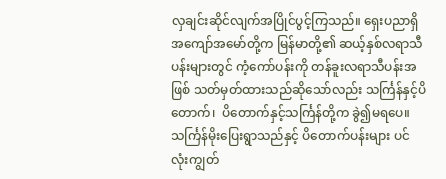လှချင်းဆိုင်လျက်အပြိုင်ပွင့်ကြသည်။ ရှေးပညာရှိအကျော်အမော်တို့က မြန်မာတို့၏ ဆယ့်နှစ်လရာသီပန်းများတွင် ကံ့ကော်ပန်းကို တန်ခူးလရာသီပန်းအဖြစ် သတ်မှတ်ထားသည်ဆိုသော်လည်း သင်္ကြန်နှင့်ပိတောက်၊  ပိတောက်နှင့်သင်္ကြန်တို့က ခွဲ၍မရပေ။
သင်္ကြန်မိုးပြေးရွာသည်နှင့် ပိတောက်ပန်းများ ပင်လုံးကျွတ်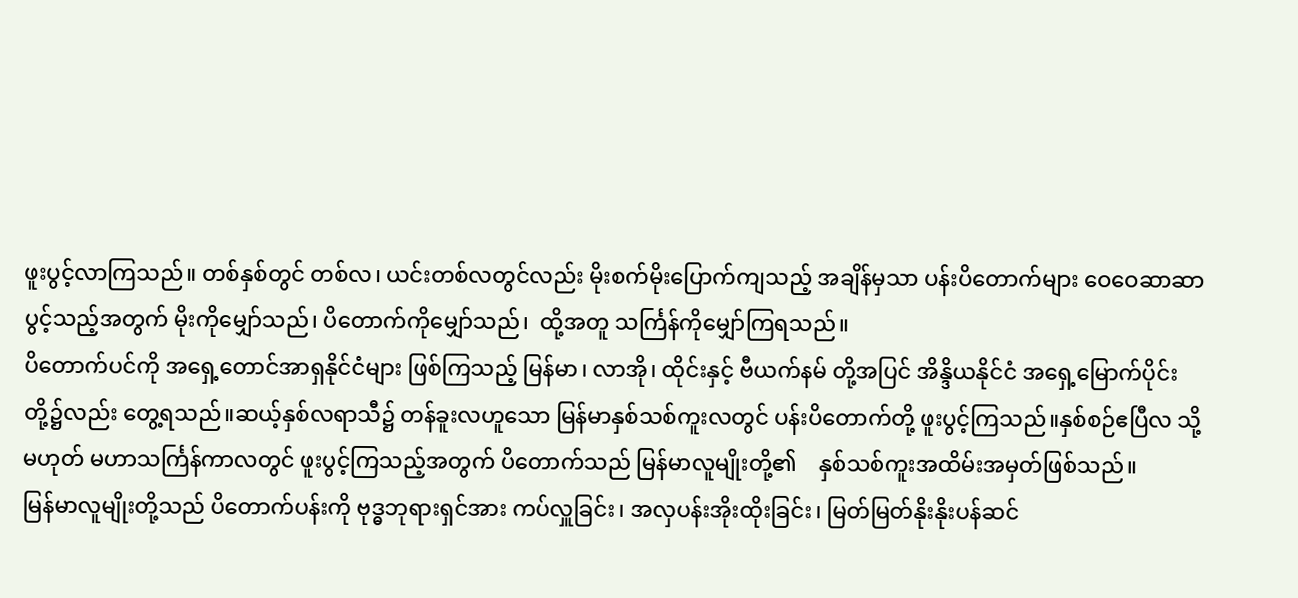ဖူးပွင့်လာကြသည်။ တစ်နှစ်တွင် တစ်လ၊ ယင်းတစ်လတွင်လည်း မိုးစက်မိုးပြောက်ကျသည့် အချိန်မှသာ ပန်းပိတောက်များ ဝေဝေဆာဆာပွင့်သည့်အတွက် မိုးကိုမျှော်သည်၊ ပိတောက်ကိုမျှော်သည်၊  ထို့အတူ သင်္ကြန်ကိုမျှော်ကြရသည်။
ပိတောက်ပင်ကို အရှေ့တောင်အာရှနိုင်ငံများ ဖြစ်ကြသည့် မြန်မာ၊ လာအို၊ ထိုင်းနှင့် ဗီယက်နမ် တို့အပြင် အိန္ဒိယနိုင်ငံ အရှေ့မြောက်ပိုင်း တို့၌လည်း တွေ့ရသည်။ဆယ့်နှစ်လရာသီ၌ တန်ခူးလဟူသော မြန်မာနှစ်သစ်ကူးလတွင် ပန်းပိတောက်တို့ ဖူးပွင့်ကြသည်။နှစ်စဉ်ဧပြီလ သို့မဟုတ် မဟာသင်္ကြန်ကာလတွင် ဖူးပွင့်ကြသည့်အတွက် ပိတောက်သည် မြန်မာလူမျိုးတို့၏    နှစ်သစ်ကူးအထိမ်းအမှတ်ဖြစ်သည်။
မြန်မာလူမျိုးတို့သည် ပိတောက်ပန်းကို ဗုဒ္ဓဘုရားရှင်အား ကပ်လှူခြင်း၊ အလှပန်းအိုးထိုးခြင်း၊ မြတ်မြတ်နိုးနိုးပန်ဆင်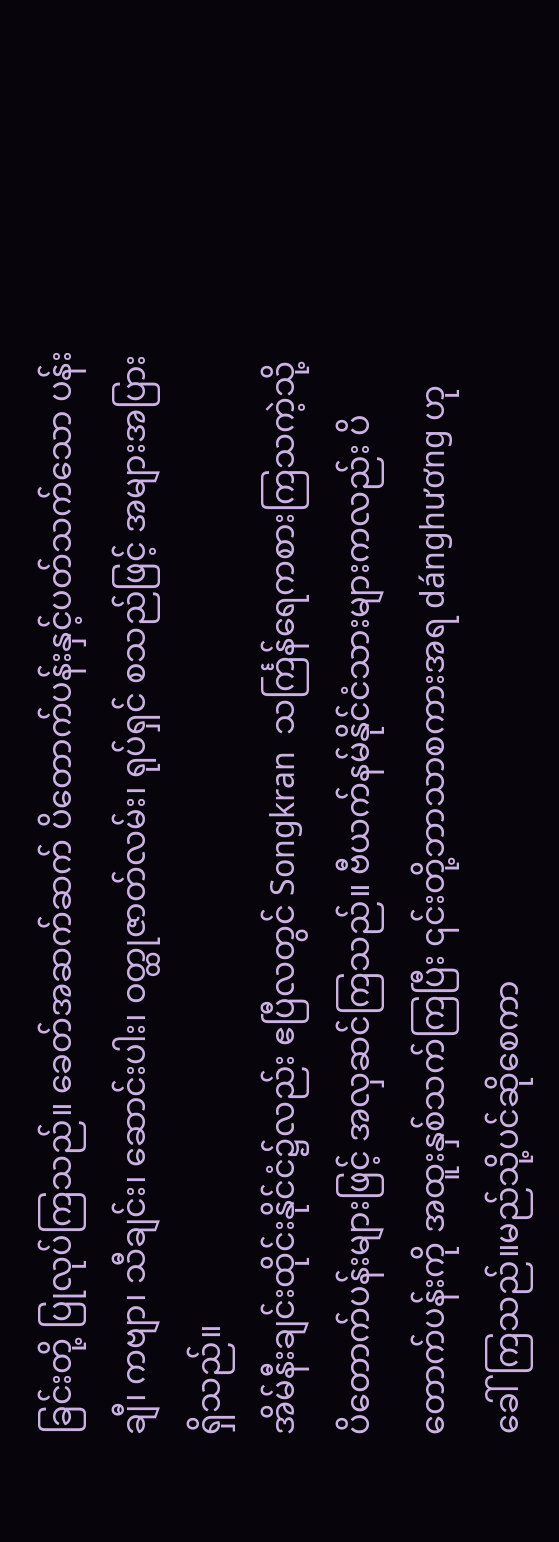ခြင်းတို့ ပြုလုပ်ကြသည်။ ခေတ်အဆက်ဆက် ပိတောက်ပန်းနှင့်ပတ်သက်သော ပန်းချီ၊ ကဗျာ၊ သီချင်း၊ ဆောင်းပါး၊ ဝတ္ထုဇာတ်လမ်း၊ ရုပ်ရှင် စသည်ဖြင့် အများအပြားရှိသည်။
အိမ်နီးချင်းထိုင်းနိုင်ငံ၌လည်း ဧပြီလတွင် Songkran  သင်္ကြန်ရေကစားကြသကဲ့သို့  ပိတောက်ပန်းများဖြင့် အလှဆင်ကြသည်။ ဗီယက်နမ်နိုင်ငံသားများကလည်း ပိတောက်ပန်းကို အထူးနှစ်သက်ကြပြီး ၎င်းတို့ဘာသာစကားအရ dánghương ဟုခေါ်ကြသည်။မည်သို့ပင်ဆိုစေကာ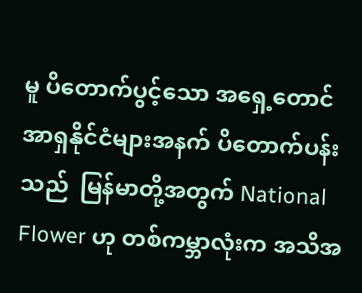မူ ပိတောက်ပွင့်သော အရှေ့တောင်အာရှနိုင်ငံများအနက် ပိတောက်ပန်းသည်  မြန်မာတို့အတွက် National Flower ဟု တစ်ကမ္ဘာလုံးက အသိအ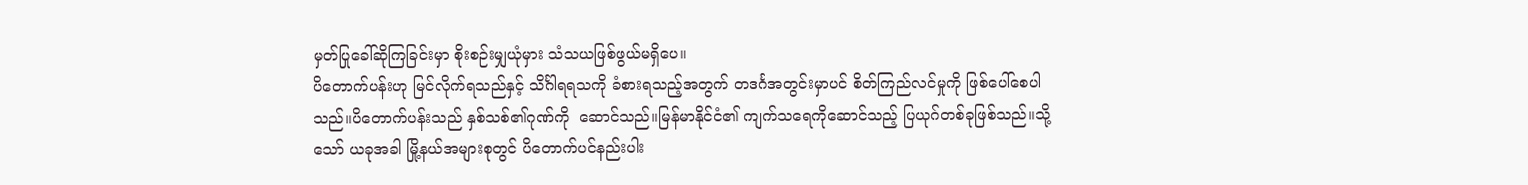မှတ်ပြုခေါ်ဆိုကြခြင်းမှာ စိုးစဉ်းမျှယုံမှား သံသယဖြစ်ဖွယ်မရှိပေ။
ပိတောက်ပန်းဟု မြင်လိုက်ရသည်နှင့် သိင်္ဂါရရသကို ခံစားရသည့်အတွက် တဒင်္ဂအတွင်းမှာပင် စိတ်ကြည်လင်မှုကို ဖြစ်ပေါ်စေပါသည်။ပိတောက်ပန်းသည် နှစ်သစ်၏ဂုဏ်ကို  ဆောင်သည်။မြန်မာနိုင်ငံ၏ ကျက်သရေကိုဆောင်သည့် ပြယုဂ်တစ်ခုဖြစ်သည်။သို့သော် ယခုအခါ မြို့နယ်အများစုတွင် ပိတောက်ပင်နည်းပါး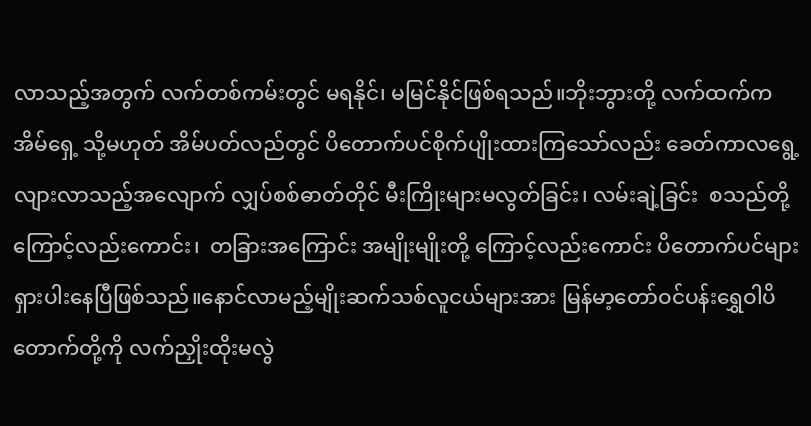လာသည့်အတွက် လက်တစ်ကမ်းတွင် မရနိုင်၊ မမြင်နိုင်ဖြစ်ရသည်။ဘိုးဘွားတို့ လက်ထက်က အိမ်ရှေ့ သို့မဟုတ် အိမ်ပတ်လည်တွင် ပိတောက်ပင်စိုက်ပျိုးထားကြသော်လည်း ခေတ်ကာလရွေ့လျားလာသည့်အလျောက် လျှပ်စစ်ဓာတ်တိုင် မီးကြိုးများမလွတ်ခြင်း၊ လမ်းချဲ့ခြင်း  စသည်တို့ကြောင့်လည်းကောင်း၊  တခြားအကြောင်း အမျိုးမျိုးတို့ ကြောင့်လည်းကောင်း ပိတောက်ပင်များရှားပါးနေပြီဖြစ်သည်။နောင်လာမည့်မျိုးဆက်သစ်လူငယ်များအား မြန်မာ့တော်ဝင်ပန်းရွှေဝါပိတောက်တို့ကို လက်ညှိုးထိုးမလွဲ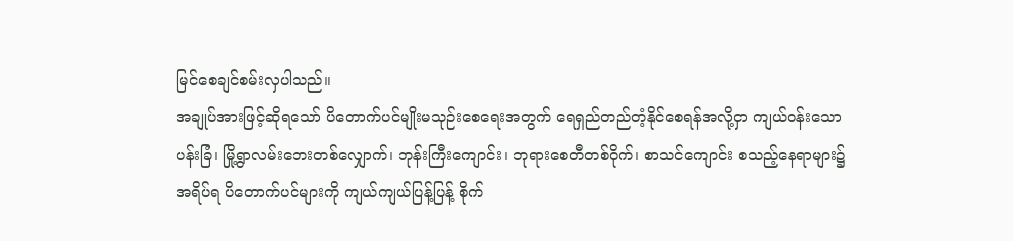မြင်စေချင်စမ်းလှပါသည်။
အချုပ်အားဖြင့်ဆိုရသော် ပိတောက်ပင်မျိုးမသုဉ်းစေရေးအတွက် ရေရှည်တည်တံ့နိုင်စေရန်အလို့ငှာ ကျယ်ဝန်းသောပန်းခြံ၊ မြို့ရွာလမ်းဘေးတစ်လျှောက်၊ ဘုန်းကြီးကျောင်း၊ ဘုရားစေတီတစ်ဝိုက်၊ စာသင်ကျောင်း စသည့်နေရာများ၌ အရိပ်ရ ပိတောက်ပင်များကို ကျယ်ကျယ်ပြန့်ပြန့် စိုက်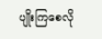ပျိုးကြစေလို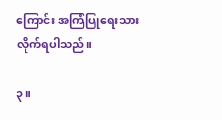ကြောင်း အကြံပြုရေးသားလိုက်ရပါသည်။

၃။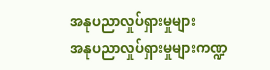အနုပညာလှုပ်ရှားမှုများ
အနုပညာလှုပ်ရှားမှုများကဏ္ဍ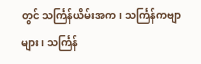တွင် သင်္ကြန်ယိမ်းအက၊ သင်္ကြန်ကဗျာများ၊ သင်္ကြန်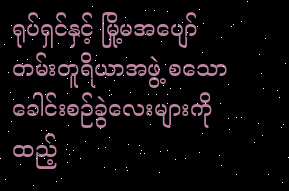ရုပ်ရှင်နှင့် မြို့မအပျော်တမ်းတူရိယာအဖွဲ့ စသောခေါင်းစဉ်ခွဲလေးများကို ထည့်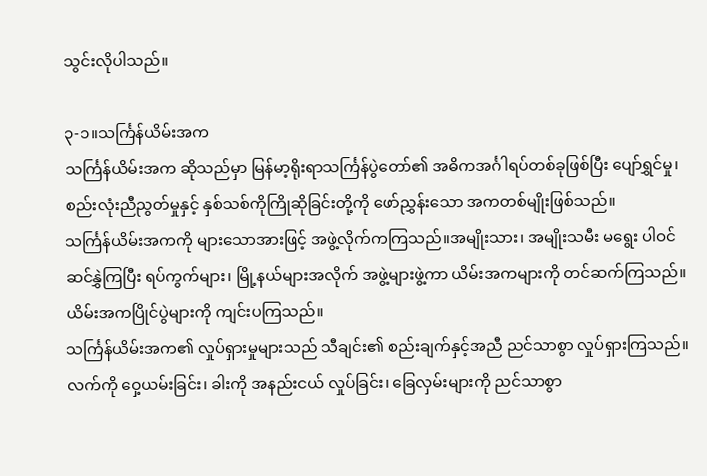သွင်းလိုပါသည်။

၃-၁။သင်္ကြန်ယိမ်းအက
သင်္ကြန်ယိမ်းအက ဆိုသည်မှာ မြန်မာ့ရိုးရာသင်္ကြန်ပွဲတော်၏ အဓိကအင်္ဂါရပ်တစ်ခုဖြစ်ပြီး ပျော်ရွှင်မှု၊ စည်းလုံးညီညွတ်မှုနှင့် နှစ်သစ်ကိုကြိုဆိုခြင်းတို့ကို ဖော်ညွှန်းသော အကတစ်မျိုးဖြစ်သည်။
သင်္ကြန်ယိမ်းအကကို များသောအားဖြင့် အဖွဲ့လိုက်ကကြသည်။အမျိုးသား၊ အမျိုးသမီး မရွေး ပါဝင်ဆင်နွှဲကြပြီး ရပ်ကွက်များ၊ မြို့နယ်များအလိုက် အဖွဲ့များဖွဲ့ကာ ယိမ်းအကများကို တင်ဆက်ကြသည်။ယိမ်းအကပြိုင်ပွဲများကို ကျင်းပကြသည်။
သင်္ကြန်ယိမ်းအက၏ လှုပ်ရှားမှုများသည် သီချင်း၏ စည်းချက်နှင့်အညီ ညင်သာစွာ လှုပ်ရှားကြသည်။ လက်ကို ဝှေ့ယမ်းခြင်း၊ ခါးကို အနည်းငယ် လှုပ်ခြင်း၊ ခြေလှမ်းများကို ညင်သာစွာ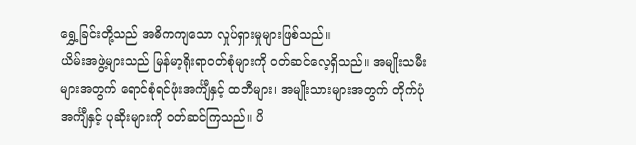ရွှေ့ခြင်းတို့သည် အဓိကကျသော လှုပ်ရှားမှုများဖြစ်သည်။
ယိမ်းအဖွဲ့များသည် မြန်မာ့ရိုးရာဝတ်စုံများကို ဝတ်ဆင်လေ့ရှိသည်။ အမျိုးသမီးများအတွက် ရောင်စုံရင်ဖုံးအင်္ကျီနှင့် ထဘီများ၊ အမျိုးသားများအတွက် တိုက်ပုံအင်္ကျီနှင့် ပုဆိုးများကို ဝတ်ဆင်ကြသည်။ ပိ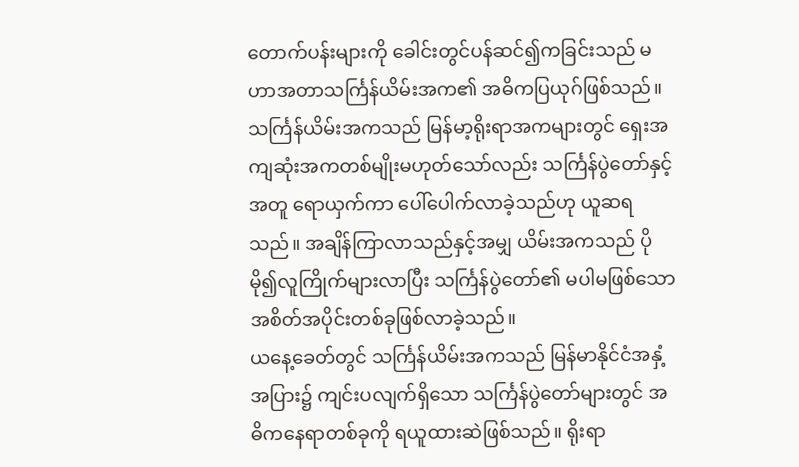တောက်ပန်းများကို ခေါင်းတွင်ပန်ဆင်၍ကခြင်းသည် မဟာအတာသင်္ကြန်ယိမ်းအက၏ အဓိကပြယုဂ်ဖြစ်သည်။
သင်္ကြန်ယိမ်းအကသည် မြန်မာ့ရိုးရာအကများတွင် ရှေးအကျဆုံးအကတစ်မျိုးမဟုတ်သော်လည်း သင်္ကြန်ပွဲတော်နှင့်အတူ ရောယှက်ကာ ပေါ်ပေါက်လာခဲ့သည်ဟု ယူဆရသည်။ အချိန်ကြာလာသည်နှင့်အမျှ ယိမ်းအကသည် ပိုမို၍လူကြိုက်များလာပြီး သင်္ကြန်ပွဲတော်၏ မပါမဖြစ်သောအစိတ်အပိုင်းတစ်ခုဖြစ်လာခဲ့သည်။
ယနေ့ခေတ်တွင် သင်္ကြန်ယိမ်းအကသည် မြန်မာနိုင်ငံအနှံ့အပြား၌ ကျင်းပလျက်ရှိသော သင်္ကြန်ပွဲတော်များတွင် အဓိကနေရာတစ်ခုကို ရယူထားဆဲဖြစ်သည်။ ရိုးရာ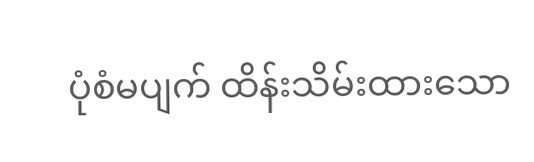ပုံစံမပျက် ထိန်းသိမ်းထားသော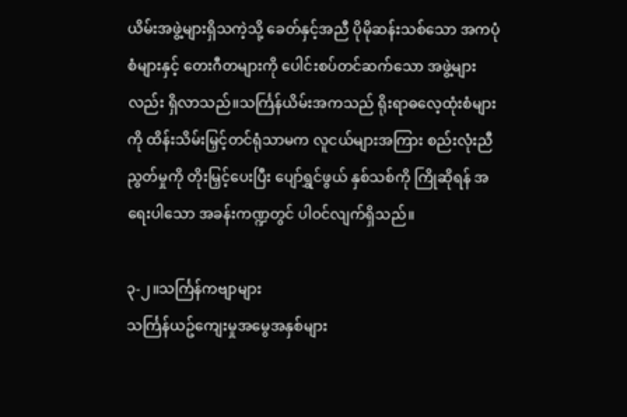ယိမ်းအဖွဲ့များရှိသကဲ့သို့ ခေတ်နှင့်အညီ ပိုမိုဆန်းသစ်သော အကပုံစံများနှင့် တေးဂီတများကို ပေါင်းစပ်တင်ဆက်သော အဖွဲ့များလည်း ရှိလာသည်။သင်္ကြန်ယိမ်းအကသည် ရိုးရာဓလေ့ထုံးစံများကို ထိန်းသိမ်းမြှင့်တင်ရုံသာမက လူငယ်များအကြား စည်းလုံးညီညွတ်မှုကို တိုးမြှင့်ပေးပြီး ပျော်ရွှင်ဖွယ် နှစ်သစ်ကို ကြိုဆိုရန် အရေးပါသော အခန်းကဏ္ဍတွင် ပါဝင်လျက်ရှိသည်။

၃-၂။သင်္ကြန်ကဗျာများ
သင်္ကြန်ယဥ်‌ကျေးမှုအမွေအနှစ်များ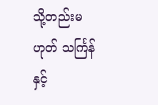သို့တည်းမဟုတ် သင်္ကြန်နှင့်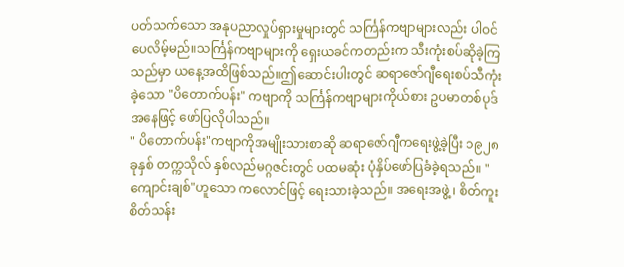ပတ်သက်သော အနုပညာလှုပ်ရှားမှုများတွင် သင်္ကြန်ကဗျာများလည်း ပါဝင်ပေလိမ့်မည်။သင်္ကြန်ကဗျာများကို ရှေးယခင်ကတည်းက သီးကုံးစပ်ဆိုခဲ့ကြသည်မှာ ယနေ့အထိဖြစ်သည်။ဤဆောင်းပါးတွင် ဆရာဇော်ဂျီရေးစပ်သီကုံးခဲ့သော "ပိတောက်ပန်း" ကဗျာကို သင်္ကြန်ကဗျာများကိုယ်စား ဥပမာတစ်ပုဒ်အနေဖြင့် ဖော်ပြလိုပါသည်။
" ပိတောက်ပန်း"ကဗျာကိုအမျိုးသားစာဆို ဆရာဇော်ဂျီကရေးဖွဲ့ခဲ့ပြီး ၁၉၂၈ ခုနှစ် တက္ကသိုလ် နှစ်လည်မဂ္ဂဇင်းတွင် ပထမဆုံး ပုံနှိပ်ဖော်ပြခံခဲ့ရသည်။ "ကျောင်းချစ်"ဟူသော ကလောင်ဖြင့် ရေးသားခဲ့သည်။ အရေးအဖွဲ့ ၊ စိတ်ကူးစိတ်သန်း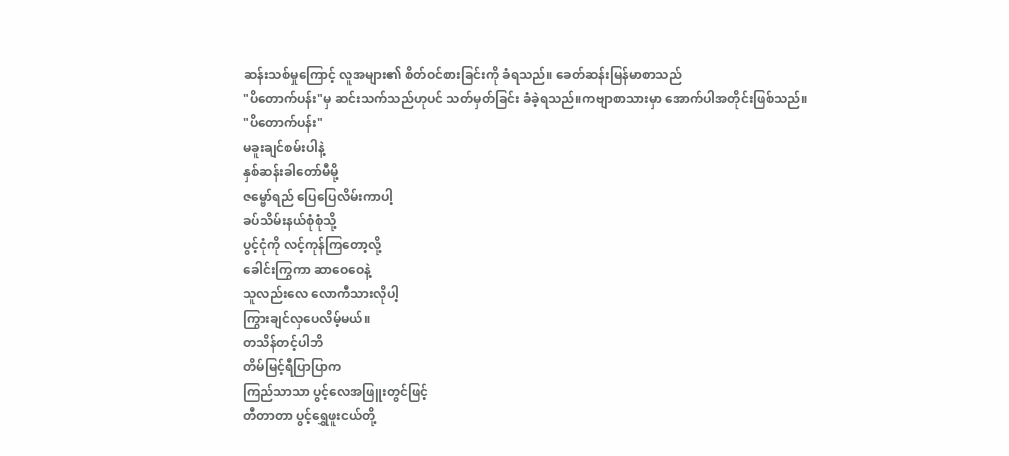ဆန်းသစ်မှုကြောင့် လူအများ၏ စိတ်ဝင်စားခြင်းကို ခံရသည်။ ခေတ်ဆန်းမြန်မာစာသည်
"ပိတောက်ပန်း"မှ ဆင်းသက်သည်ဟုပင် သတ်မှတ်ခြင်း ခံခဲ့ရသည်။ကဗျာစာသားမှာ အောက်ပါအတိုင်းဖြစ်သည်။
"ပိတောက်ပန်း"
မခူးချင်စမ်းပါနဲ့
နှစ်ဆန်းခါတော်မီမို့
ဇမ္ဗော်ရည် ပြေပြေလိမ်းကာပါ့
ခပ်သိမ်းနယ်စုံစုံသို့
ပွင့်ငုံကို လင့်ကုန်ကြတော့လို့
ခေါင်းကြွကာ ဆာဝေဝေနဲ့
သူလည်းလေ လောကီသားလိုပါ့
ကြွားချင်လှပေလိမ့်မယ်။
တသိန်တင့်ပါဘိ
တိမ်မြင့်ရီပြာပြာက
ကြည်သာသာ ပွင့်လေအဖြူးတွင်ဖြင့်
တီတာတာ ပွင့်ရွှေဖူးငယ်တို့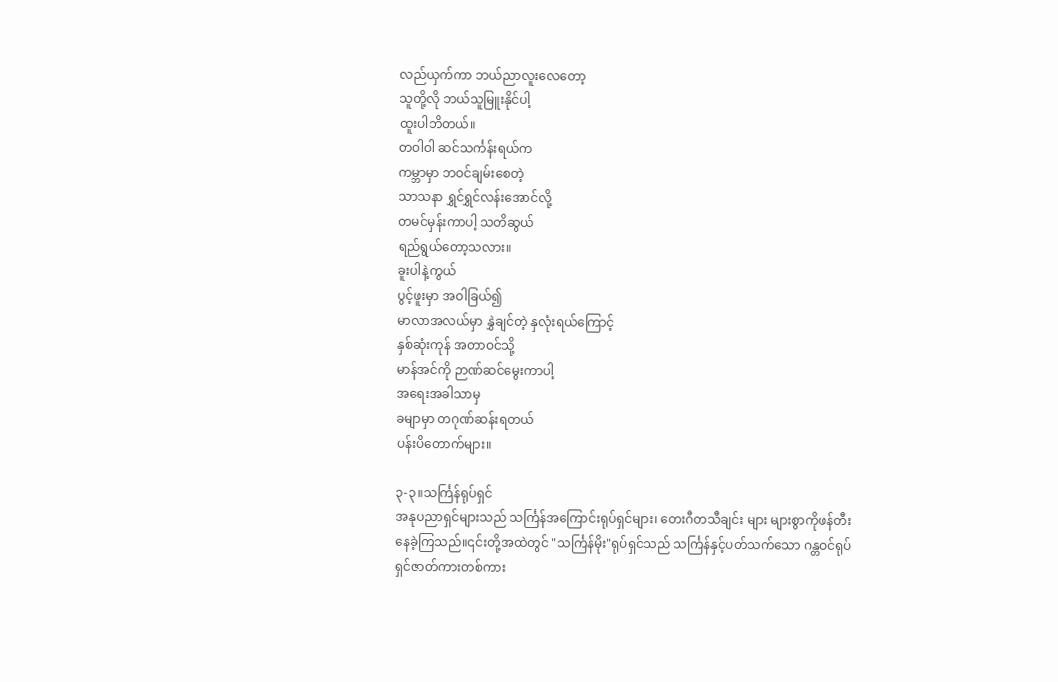လည်ယှက်ကာ ဘယ်ညာလူးလေတော့
သူတို့လို ဘယ်သူမြူးနိုင်ပါ့
ထူးပါဘိတယ်။
တဝါဝါ ဆင်သင်္ကန်းရယ်က
ကမ္ဘာမှာ ဘဝင်ချမ်းစေတဲ့
သာသနာ ရွှင်ရွှင်လန်းအောင်လို့
တမင်မှန်းကာပါ့ သတိဆွယ်
ရည်ရွယ်တော့သလား။
ခူးပါနဲ့ကွယ်
ပွင့်ဖူးမှာ အဝါခြယ်၍
မာလာအလယ်မှာ နွှဲချင်တဲ့ နှလုံးရယ်ကြောင့်
နှစ်ဆုံးကုန် အတာဝင်သို့
မာန်အင်ကို ဉာဏ်ဆင်မွေးကာပါ့
အရေးအခါသာမှ
ခမျာမှာ တဂုဏ်ဆန်းရတယ်
ပန်းပိတောက်များ။

၃-၃။သင်္ကြန်ရုပ်ရှင်
အနုပညာရှင်များသည် သင်္ကြန်အကြောင်းရုပ်ရှင်များ၊ တေးဂီတသီချင်း များ များစွာကိုဖန်တီးနေခဲ့ကြသည်။၎င်းတို့အထဲတွင် "သင်္ကြန်မိုး"ရုပ်ရှင်သည် သင်္ကြန်နှင့်ပတ်သက်သော ဂန္တဝင်ရုပ်ရှင်ဇာတ်ကားတစ်ကား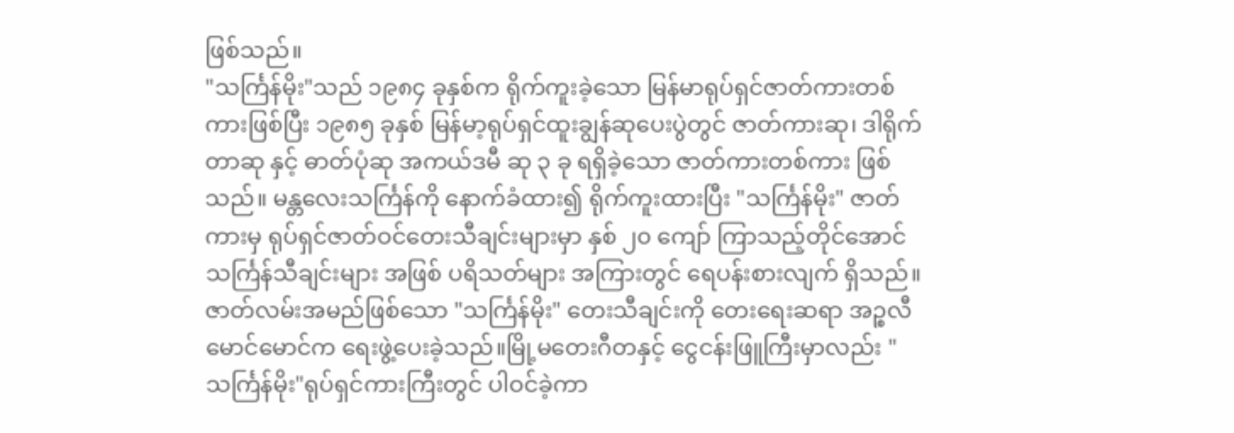ဖြစ်သည်။
"သင်္ကြန်မိုး"သည် ၁၉၈၄ ခုနှစ်က ရိုက်ကူးခဲ့သော မြန်မာရုပ်ရှင်ဇာတ်ကားတစ်ကားဖြစ်ပြီး ၁၉၈၅ ခုနှစ် မြန်မာ့ရုပ်ရှင်ထူးချွန်ဆုပေးပွဲတွင် ဇာတ်ကားဆု၊ ဒါရိုက်တာဆု နှင့် ဓာတ်ပုံဆု အကယ်ဒမီ ဆု ၃ ခု ရရှိခဲ့သော ဇာတ်ကားတစ်ကား ဖြစ်သည်။ မန္တလေးသင်္ကြန်ကို နောက်ခံထား၍ ရိုက်ကူးထားပြီး "သင်္ကြန်မိုး" ဇာတ်ကားမှ ရုပ်ရှင်ဇာတ်ဝင်တေးသီချင်းများမှာ နှစ် ၂၀ ကျော် ကြာသည့်တိုင်အောင် သင်္ကြန်သီချင်းများ အဖြစ် ပရိသတ်များ အကြားတွင် ရေပန်းစားလျက် ရှိသည်။ ဇာတ်လမ်းအမည်ဖြစ်သော "သင်္ကြန်မိုး" တေးသီချင်းကို တေးရေးဆရာ အဉ္စလီမောင်မောင်က ရေးဖွဲ့ပေးခဲ့သည်။မြို့မတေးဂီတနှင့် ငွေငန်းဖြူကြီးမှာလည်း "သင်္ကြန်မိုး"ရုပ်ရှင်ကားကြီးတွင် ပါဝင်ခဲ့ကာ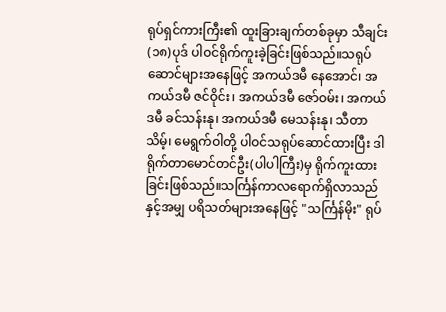ရုပ်ရှင်ကားကြီး၏ ထူးခြားချက်တစ်ခုမှာ သီချင်း(၁၈)ပုဒ် ပါဝင်ရိုက်ကူးခဲ့ခြင်းဖြစ်သည်။သရုပ်ဆောင်များအနေဖြင့် အကယ်ဒမီ နေအောင်၊ အကယ်ဒမီ ဇင်ဝိုင်း၊ အကယ်ဒမီ ဇော်ဝမ်း၊ အကယ်ဒမီ ခင်သန်းနု၊ အကယ်ဒမီ မေသန်းနု၊ သီတာသိမ့်၊ မေရွက်ဝါတို့ ပါဝင်သရုပ်ဆောင်ထားပြီး ဒါရိုက်တာမောင်တင်ဦး(ပါပါကြီး)မှ ရိုက်ကူးထားခြင်းဖြစ်သည်။သင်္ကြန်ကာလရောက်ရှိလာသည်နှင့်အမျှ ပရိသတ်များအနေဖြင့် "သင်္ကြန်မိုး" ရုပ်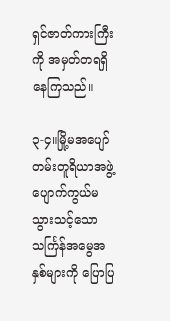ရှင်ဇာတ်ကားကြီးကို အမှတ်တရရှိနေကြသည်။

၃-၄။မြို့မအပျော်တမ်းတူရိယာအဖွဲ့
ပျောက်ကွယ်မသွားသင့်သော သင်္ကြန်အမွေအနှစ်များကို ပြောပြ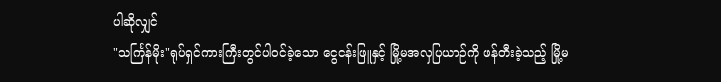ပါဆိုလျှင်
"သင်္ကြန်မိုး"ရုပ်ရှင်ကားကြီးတွင်ပါဝင်ခဲ့သော ငွေငန်းဖြူနှင့် မြို့မအလှပြယာဉ်ကို ဖန်တီးခဲ့သည့် မြို့မ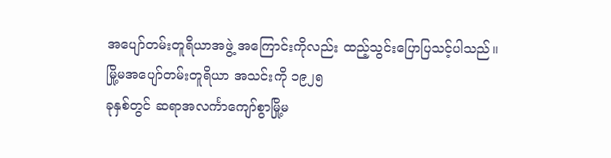အပျော်တမ်းတူရိယာအဖွဲ့ အကြောင်းကိုလည်း ထည့်သွင်းပြောပြသင့်ပါသည်။
မြို့မအပျော်တမ်းတူရိယာ အသင်းကို ၁၉၂၅
ခုနှစ်တွင် ဆရာအလင်္ကာကျော်စွာမြို့မ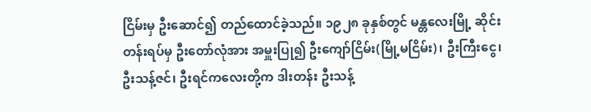ငြိမ်းမှ ဦးဆောင်၍ တည်ထောင်ခဲ့သည်။ ၁၉၂၈ ခုနှစ်တွင် မန္တလေးမြို့ ဆိုင်းတန်းရပ်မှ ဦးတော်လုံအား အမှူးပြု၍ ဦးကျော်ငြိမ်း(မြို့မငြိမ်း)၊ ဦးကြီးငွေ၊ ဦးသန့်ဇင်၊ ဦးရင်ကလေးတို့က ဒါးတန်း ဦးသန့်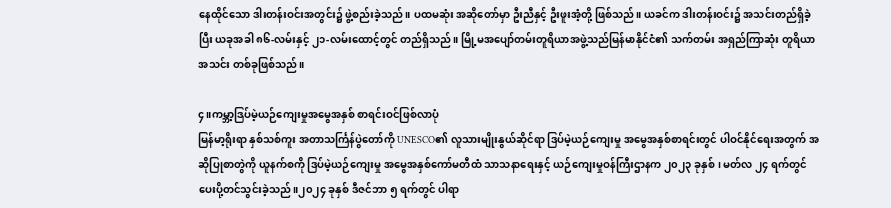နေထိုင်သော ဒါးတန်းဝင်းအတွင်း၌ ဖွဲ့စည်းခဲ့သည်။ ပထမဆုံး အဆိုတော်မှာ ဦးညီနှင့် ဦးဖူးအံ့တို့ ဖြစ်သည်။ ယခင်က ဒါးတန်းဝင်း၌ အသင်းတည်ရှိခဲ့ပြီး ယခုအခါ ၈၆-လမ်းနှင့် ၂၁-လမ်းထောင့်တွင် တည်ရှိသည်။ မြို့မအပျော်တမ်းတူရိယာအဖွဲ့သည်မြန်မာနိုင်ငံ၏ သက်တမ်း အရှည်ကြာဆုံး တူရိယာ အသင်း တစ်ခုဖြစ်သည်။

၄။ကမ္ဘာ့ဒြပ်မဲ့ယဉ်ကျေးမှုအမွေအနှစ် စာရင်းဝင်ဖြစ်လာပုံ
မြန်မာ့ရိုးရာ နှစ်သစ်ကူး အတာသင်္ကြန်ပွဲတော်ကို UNESCO၏ လူသားမျိုးနွယ်ဆိုင်ရာ ဒြပ်မဲ့ယဉ်ကျေးမှု အမွေအနှစ်စာရင်းတွင် ပါဝင်နိုင်ရေးအတွက် အဆိုပြုစာတွဲကို ယူနက်စကို ဒြပ်မဲ့ယဉ်ကျေးမှု အမွေအနှစ်ကော်မတီထံ သာသနာရေးနှင့် ယဉ်ကျေးမှုဝန်ကြီးဌာနက ၂၀၂၃ ခုနှစ်၊ မတ်လ ၂၄ ရက်တွင် ပေးပို့တင်သွင်းခဲ့သည်။၂၀၂၄ ခုနှစ် ဒီဇင်ဘာ ၅ ရက်တွင် ပါရာ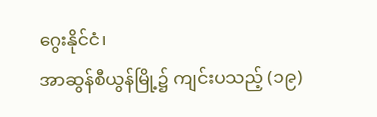ဂွေးနိုင်ငံ၊
အာဆွန်စီယွန်မြို့၌ ကျင်းပသည့် (၁၉)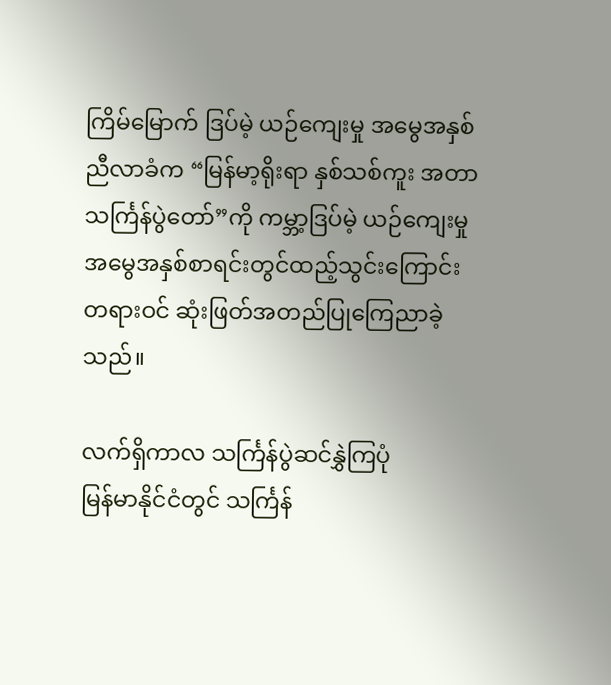ကြိမ်မြောက် ဒြပ်မဲ့ ယဉ်ကျေးမှု အမွေအနှစ်ညီလာခံက “မြန်မာ့ရိုးရာ နှစ်သစ်ကူး အတာသင်္ကြန်ပွဲတော်”ကို ကမ္ဘာ့ဒြပ်မဲ့ ယဉ်ကျေးမှုအမွေအနှစ်စာရင်းတွင်ထည့်သွင်းကြောင်းတရားဝင် ဆုံးဖြတ်အတည်ပြုကြေညာခဲ့သည်။

လက်ရှိကာလ သင်္ကြန်ပွဲဆင်နွှဲကြပုံ
မြန်မာနိုင်ငံတွင် သင်္ကြန်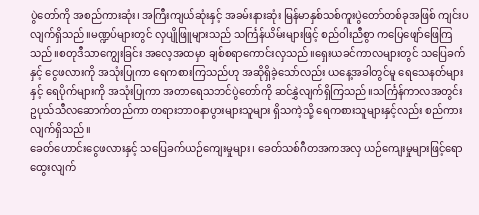ပွဲတော်ကို အစည်ကားဆုံး၊ အကြီးကျယ်ဆုံးနှင့် အခမ်းနားဆုံး မြန်မာနှစ်သစ်ကူးပွဲတော်တစ်ခုအဖြစ် ကျင်းပလျက်ရှိသည်။မဏ္ဍပ်များတွင် လှပျိုဖြူများသည် သင်္ကြန်ယိမ်းများဖြင့် စည်ဝါးညီစွာ ကပြေဖျော်ဖြေကြသည်။စတုဒီသာကျွေးခြင်း အလေ့အထမှာ ချစ်စရာကောင်းလှသည်။ရှေးယခင်ကာလများတွင် သပြေခက်နှင့် ငွေဖလားကို အသုံးပြုကာ ရေကစားကြသည်ဟု အဆိုရှိခဲ့သော်လည်း ယနေ့အခါတွင်မူ ရေသေနတ်များနှင့် ရေပိုက်များကို အသုံးပြုကာ အတာရေသဘင်ပွဲတော်ကို ဆင်နွှဲလျက်ရှိကြသည်။သင်္ကြန်ကာလအတွင်း ဥပုသ်သီလဆောက်တည်ကာ တရားဘာဝနာပွားများသူများ ရှိသကဲ့သို့ ရေကစားသူများနှင့်လည်း စည်ကားလျက်ရှိသည်။
ခေတ်ဟောင်းငွေဖလားနှင့် သပြေခက်ယဉ်ကျေးမှုများ၊ ခေတ်သစ်ဂီတအကအလှ ယဉ်ကျေးမှုများဖြင့်ရောထွေးလျက်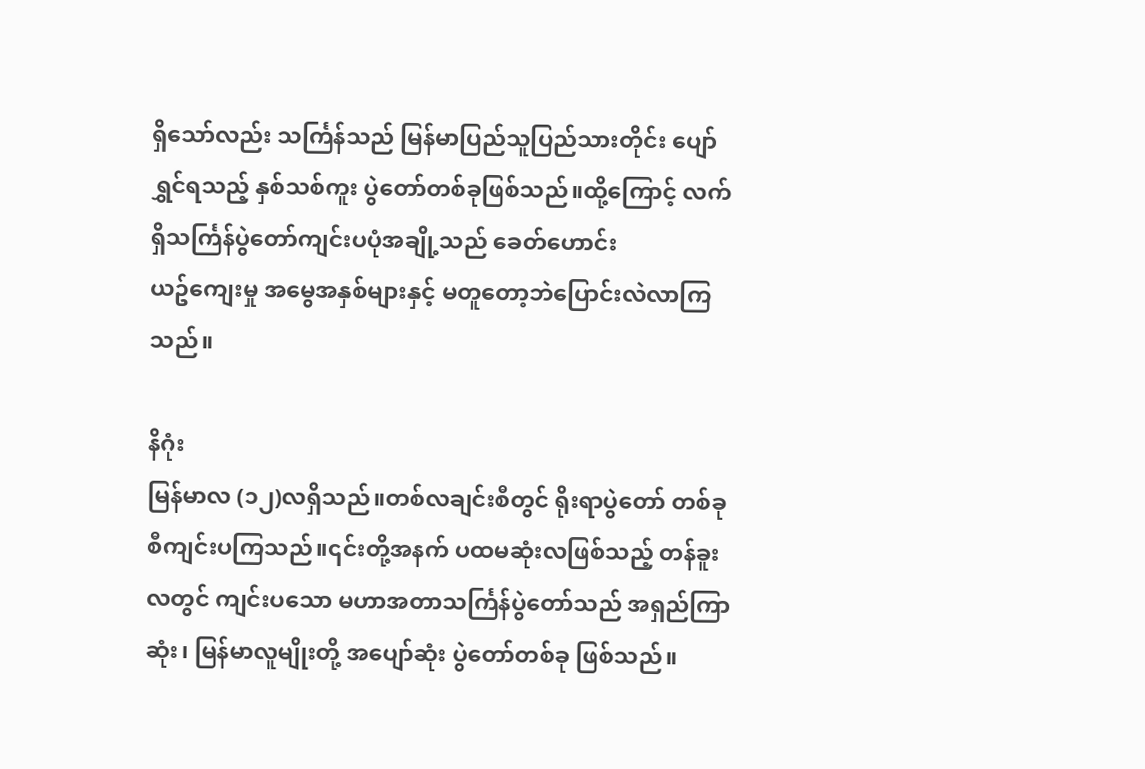ရှိသော်လည်း သင်္ကြန်သည် မြန်မာပြည်သူပြည်သားတိုင်း ပျော်ရွှင်ရသည့် နှစ်သစ်ကူး ပွဲတော်တစ်ခုဖြစ်သည်။ထို့ကြောင့် လက်ရှိသင်္ကြန်ပွဲတော်ကျင်းပပုံအချို့သည် ခေတ်ဟောင်း
ယဥ်‌ကျေးမှု အမွေအနှစ်‌များနှင့် မတူတော့ဘဲပြောင်းလဲလာကြသည်။

နိဂုံး
မြန်မာလ (၁၂)လရှိသည်။တစ်လချင်းစီတွင် ရိုးရာပွဲတော် တစ်ခုစီကျင်းပကြသည်။၎င်းတို့အနက် ပထမဆုံးလဖြစ်သည့် တန်ခူးလတွင် ကျင်းပသော မဟာအတာသင်္ကြန်ပွဲတော်သည် အရှည်ကြာဆုံး၊ မြန်မာလူမျိုးတို့ အပျော်ဆုံး ပွဲတော်တစ်ခု ဖြစ်သည်။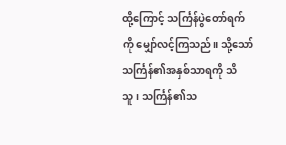ထို့‌ကြောင့် သင်္ကြန်ပွဲတော်ရက်ကို မျှော်လင့်ကြသည်။ သို့သော် သင်္ကြန်၏အနှစ်သာရကို သိသူ၊ သင်္ကြန်၏သ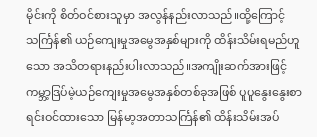မိုင်းကို စိတ်ဝင်စားသူမှာ အလွန်နည်းလာသည်။ထို့ကြောင့် သင်္ကြန်၏ ယဉ်ကျေးမှုအမွေအနှစ်များကို ထိန်းသိမ်းရမည်ဟူသော အသိတရားနည်းပါးလာသည်။အကျိုးဆက်အားဖြင့် ကမ္ဘာ့ဒြပ်မဲ့ယဉ်ကျေးမှုအမွေအနှစ်တစ်ခုအဖြစ် ပူပူနွေးနွေးစာရင်းဝင်ထားသော မြန်မာ့အတာသင်္ကြန်၏ ထိန်းသိမ်းအပ်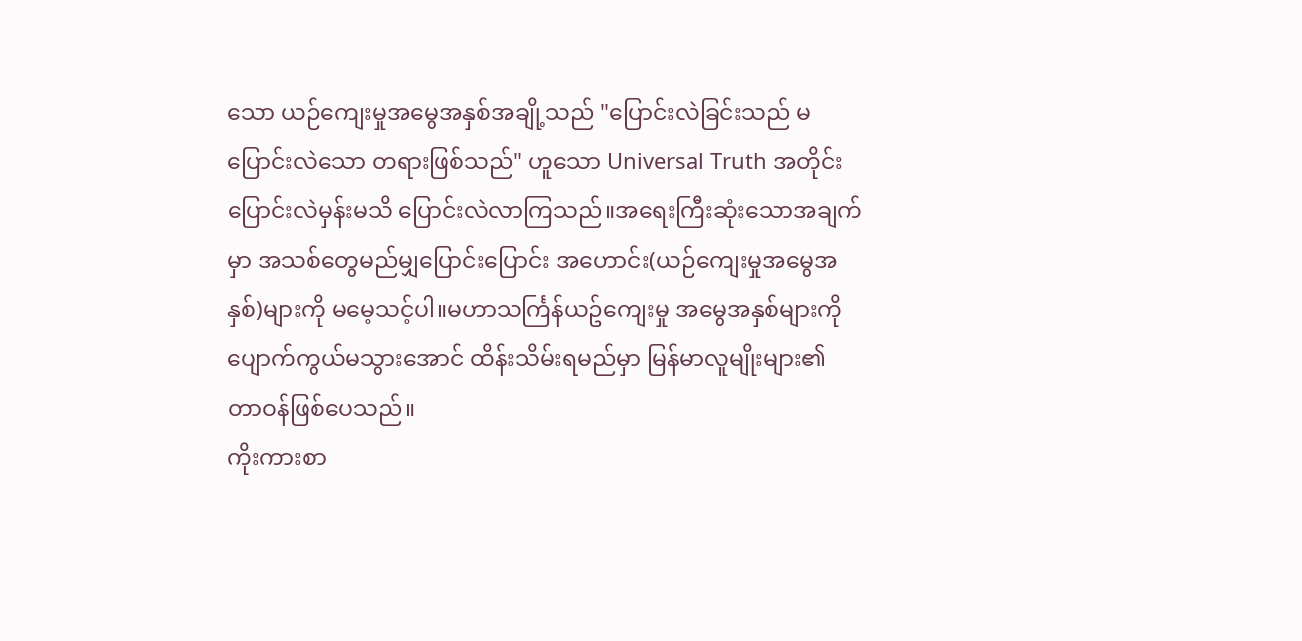သော ယဉ်ကျေးမှုအမွေအနှစ်အချို့သည် "ပြောင်းလဲခြင်းသည် မပြောင်းလဲသော တရားဖြစ်သည်" ဟူသော Universal Truth အတိုင်း ပြောင်းလဲမှန်းမသိ ပြောင်းလဲလာကြသည်။အရေးကြီးဆုံးသောအချက်မှာ အသစ်တွေမည်မျှပြောင်းပြောင်း အဟောင်း(ယဉ်ကျေးမှုအမွေအနှစ်)များကို မမေ့သင့်ပါ။မဟာသင်္ကြန်ယဥ်ကျေးမှု အမွေအနှစ်‌များကို ပျောက်ကွယ်မသွားအောင် ထိန်းသိမ်းရမည်မှာ မြန်မာလူမျိုးများ၏ တာဝန်ဖြစ်ပေသည်။
ကိုးကားစာ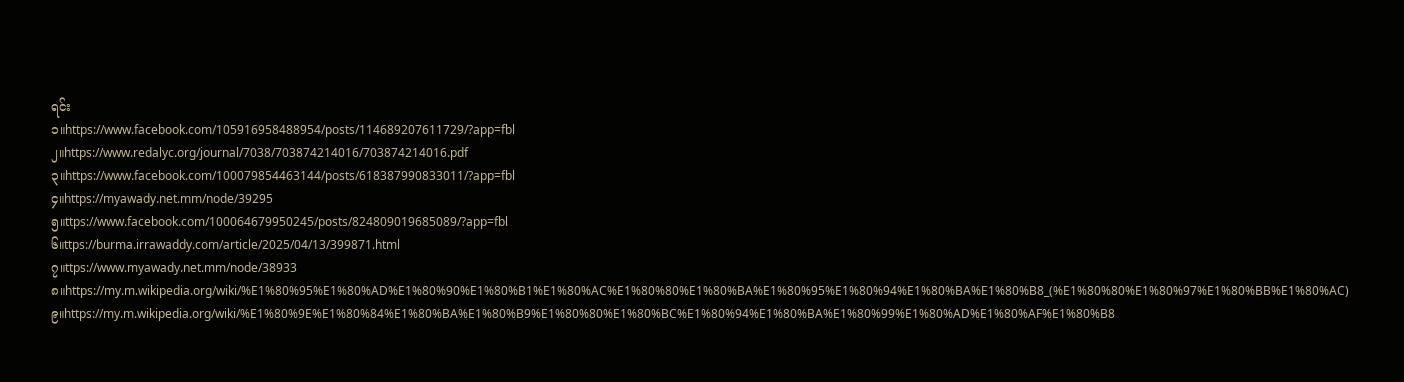ရင်း
၁။https://www.facebook.com/105916958488954/posts/114689207611729/?app=fbl
၂။https://www.redalyc.org/journal/7038/703874214016/703874214016.pdf
၃။https://www.facebook.com/100079854463144/posts/618387990833011/?app=fbl
၄။https://myawady.net.mm/node/39295
၅။ttps://www.facebook.com/100064679950245/posts/824809019685089/?app=fbl
၆။ttps://burma.irrawaddy.com/article/2025/04/13/399871.html
၇။ttps://www.myawady.net.mm/node/38933
၈။https://my.m.wikipedia.org/wiki/%E1%80%95%E1%80%AD%E1%80%90%E1%80%B1%E1%80%AC%E1%80%80%E1%80%BA%E1%80%95%E1%80%94%E1%80%BA%E1%80%B8_(%E1%80%80%E1%80%97%E1%80%BB%E1%80%AC)
၉။https://my.m.wikipedia.org/wiki/%E1%80%9E%E1%80%84%E1%80%BA%E1%80%B9%E1%80%80%E1%80%BC%E1%80%94%E1%80%BA%E1%80%99%E1%80%AD%E1%80%AF%E1%80%B8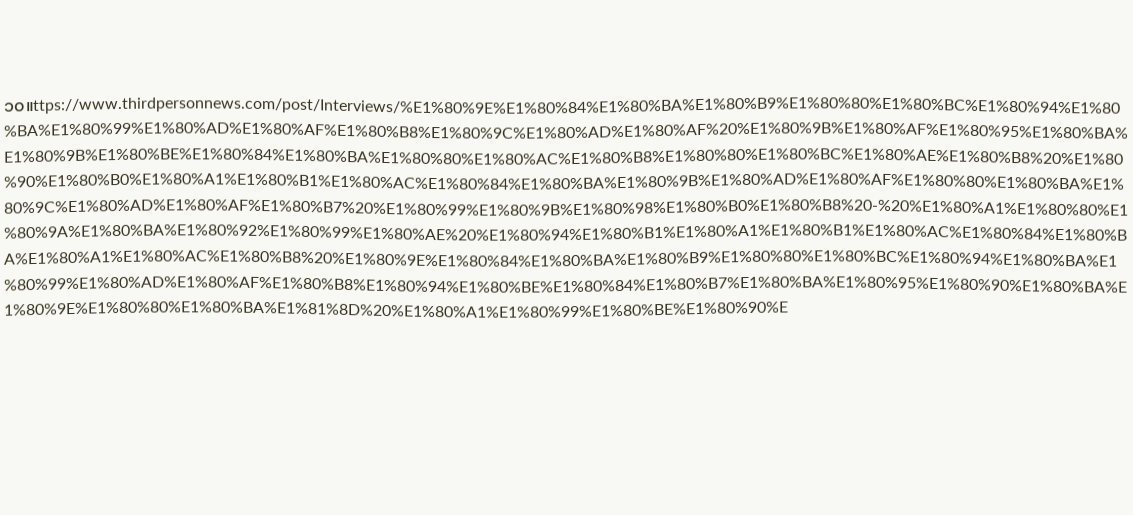၁၀။ttps://www.thirdpersonnews.com/post/Interviews/%E1%80%9E%E1%80%84%E1%80%BA%E1%80%B9%E1%80%80%E1%80%BC%E1%80%94%E1%80%BA%E1%80%99%E1%80%AD%E1%80%AF%E1%80%B8%E1%80%9C%E1%80%AD%E1%80%AF%20%E1%80%9B%E1%80%AF%E1%80%95%E1%80%BA%E1%80%9B%E1%80%BE%E1%80%84%E1%80%BA%E1%80%80%E1%80%AC%E1%80%B8%E1%80%80%E1%80%BC%E1%80%AE%E1%80%B8%20%E1%80%90%E1%80%B0%E1%80%A1%E1%80%B1%E1%80%AC%E1%80%84%E1%80%BA%E1%80%9B%E1%80%AD%E1%80%AF%E1%80%80%E1%80%BA%E1%80%9C%E1%80%AD%E1%80%AF%E1%80%B7%20%E1%80%99%E1%80%9B%E1%80%98%E1%80%B0%E1%80%B8%20-%20%E1%80%A1%E1%80%80%E1%80%9A%E1%80%BA%E1%80%92%E1%80%99%E1%80%AE%20%E1%80%94%E1%80%B1%E1%80%A1%E1%80%B1%E1%80%AC%E1%80%84%E1%80%BA%E1%80%A1%E1%80%AC%E1%80%B8%20%E1%80%9E%E1%80%84%E1%80%BA%E1%80%B9%E1%80%80%E1%80%BC%E1%80%94%E1%80%BA%E1%80%99%E1%80%AD%E1%80%AF%E1%80%B8%E1%80%94%E1%80%BE%E1%80%84%E1%80%B7%E1%80%BA%E1%80%95%E1%80%90%E1%80%BA%E1%80%9E%E1%80%80%E1%80%BA%E1%81%8D%20%E1%80%A1%E1%80%99%E1%80%BE%E1%80%90%E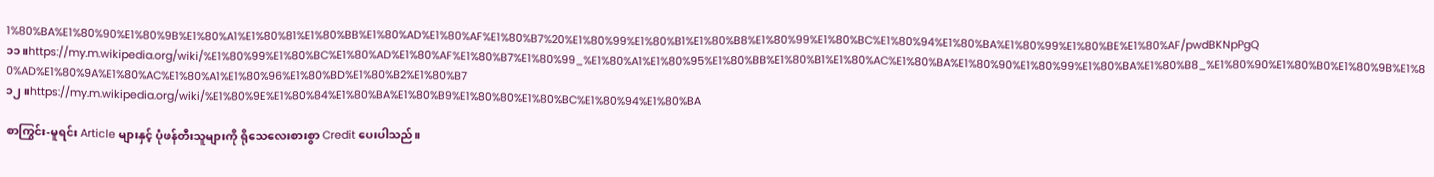1%80%BA%E1%80%90%E1%80%9B%E1%80%A1%E1%80%81%E1%80%BB%E1%80%AD%E1%80%AF%E1%80%B7%20%E1%80%99%E1%80%B1%E1%80%B8%E1%80%99%E1%80%BC%E1%80%94%E1%80%BA%E1%80%99%E1%80%BE%E1%80%AF/pwdBKNpPgQ
၁၁။https://my.m.wikipedia.org/wiki/%E1%80%99%E1%80%BC%E1%80%AD%E1%80%AF%E1%80%B7%E1%80%99_%E1%80%A1%E1%80%95%E1%80%BB%E1%80%B1%E1%80%AC%E1%80%BA%E1%80%90%E1%80%99%E1%80%BA%E1%80%B8_%E1%80%90%E1%80%B0%E1%80%9B%E1%80%AD%E1%80%9A%E1%80%AC%E1%80%A1%E1%80%96%E1%80%BD%E1%80%B2%E1%80%B7
၁၂။https://my.m.wikipedia.org/wiki/%E1%80%9E%E1%80%84%E1%80%BA%E1%80%B9%E1%80%80%E1%80%BC%E1%80%94%E1%80%BA

စာကြွင်း-မူရင်း Article များနှင့် ပုံဖန်တီးသူများကို ရိုသေလေးစားစွာ Credit ပေးပါသည်။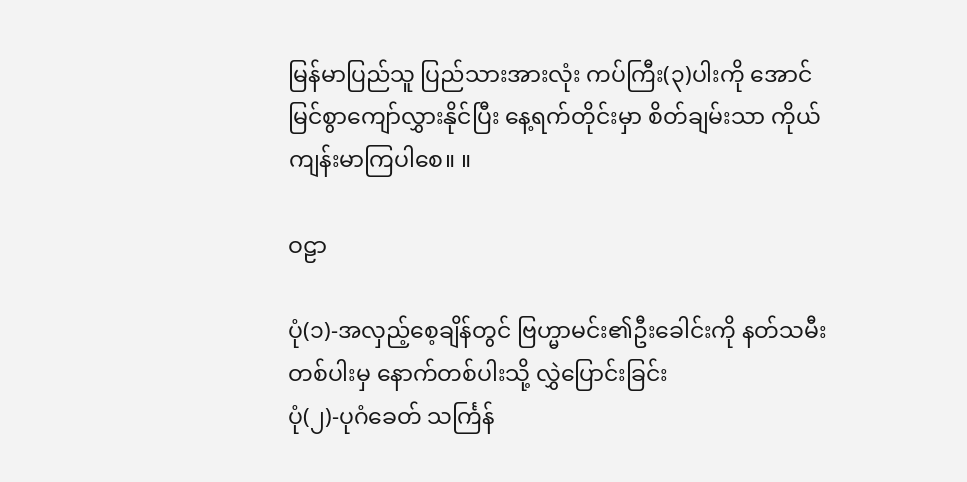မြန်မာပြည်သူ ပြည်သားအားလုံး ကပ်ကြီး(၃)ပါးကို အောင်မြင်စွာကျော်လွှားနိုင်ပြီး နေ့ရက်တိုင်းမှာ စိတ်ချမ်းသာ ကိုယ်ကျန်းမာကြပါ‌စေ။ ။

ဝဠာ

ပုံ(၁)-အလှည့်စေ့ချိန်တွင် ဗြဟ္မာမင်း၏ဦးခေါင်းကို နတ်သမီးတစ်ပါးမှ နောက်တစ်ပါးသို့ လွှဲပြောင်းခြင်း
ပုံ(၂)-ပုဂံ‌ခေတ် သင်္ကြန်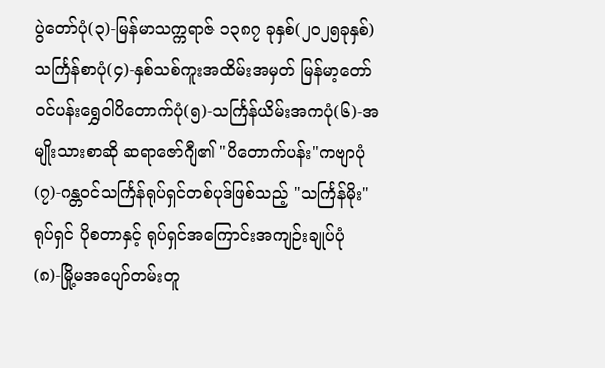ပွဲတော်ပုံ(၃)-မြန်မာသက္ကရာဇ် ၁၃၈၇ ခုနှစ်(၂၀၂၅ခုနှစ်) သင်္ကြန်စာပုံ(၄)-နှစ်သစ်ကူးအထိမ်းအမှတ် မြန်မာ့တော်ဝင်ပန်းရွှေဝါပိတောက်ပုံ(၅)-သင်္ကြန်ယိမ်းအကပုံ(၆)-အမျိုးသားစာဆို ဆရာဇော်ဂျီ၏ "ပိတောက်ပန်း"ကဗျာပုံ(၇)-ဂန္တဝင်သင်္ကြန်ရုပ်ရှင်တစ်ပုဒ်ဖြစ်သည့် "သင်္ကြန်မိုး"ရုပ်ရှင် ပိုစတာနှင့် ရုပ်ရှင်အကြောင်းအကျဉ်းချုပ်ပုံ(၈)-မြို့မအပျော်တမ်းတူ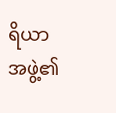ရိယာအဖွဲ့၏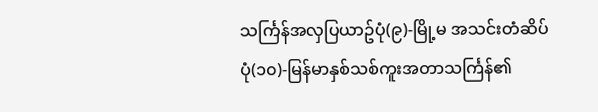သင်္ကြန်အလှပြယာဥ်ပုံ(၉)-မြို့မ အသင်းတံဆိပ်
ပုံ(၁၀)-မြန်မာနှစ်သစ်ကူးအတာသင်္ကြန်၏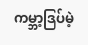ကမ္ဘာ့ဒြပ်မဲ့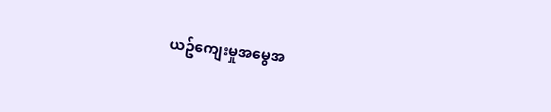ယဥ်‌ကျေးမှုအမွေအ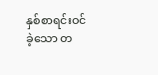နှစ်စာရင်းဝင်ခဲ့သော တ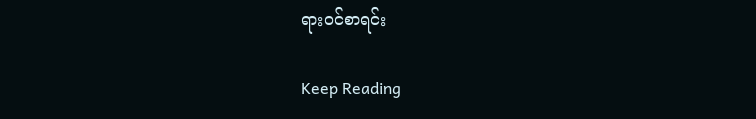ရားဝင်စာရင်း

Keep Reading